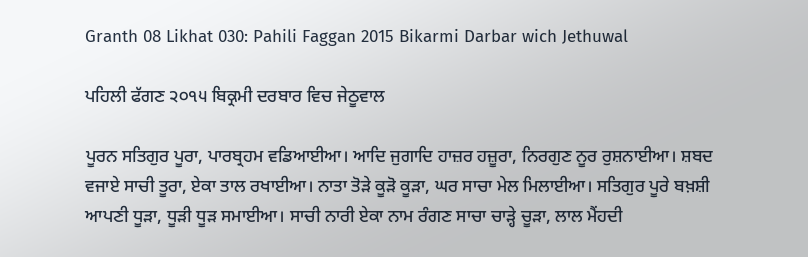Granth 08 Likhat 030: Pahili Faggan 2015 Bikarmi Darbar wich Jethuwal

ਪਹਿਲੀ ਫੱਗਣ ੨੦੧੫ ਬਿਕ੍ਰਮੀ ਦਰਬਾਰ ਵਿਚ ਜੇਠੂਵਾਲ

ਪੂਰਨ ਸਤਿਗੁਰ ਪੂਰਾ, ਪਾਰਬ੍ਰਹਮ ਵਡਿਆਈਆ। ਆਦਿ ਜੁਗਾਦਿ ਹਾਜ਼ਰ ਹਜ਼ੂਰਾ, ਨਿਰਗੁਣ ਨੂਰ ਰੁਸ਼ਨਾਈਆ। ਸ਼ਬਦ ਵਜਾਏ ਸਾਚੀ ਤੂਰਾ, ਏਕਾ ਤਾਲ ਰਖਾਈਆ। ਨਾਤਾ ਤੋੜੇ ਕੂੜੋ ਕੂੜਾ, ਘਰ ਸਾਚਾ ਮੇਲ ਮਿਲਾਈਆ। ਸਤਿਗੁਰ ਪੂਰੇ ਬਖ਼ਸ਼ੀ ਆਪਣੀ ਧੂੜਾ, ਧੂੜੀ ਧੂੜ ਸਮਾਈਆ। ਸਾਚੀ ਨਾਰੀ ਏਕਾ ਨਾਮ ਰੰਗਣ ਸਾਚਾ ਚਾੜ੍ਹੇ ਚੂੜਾ, ਲਾਲ ਮੈਂਹਦੀ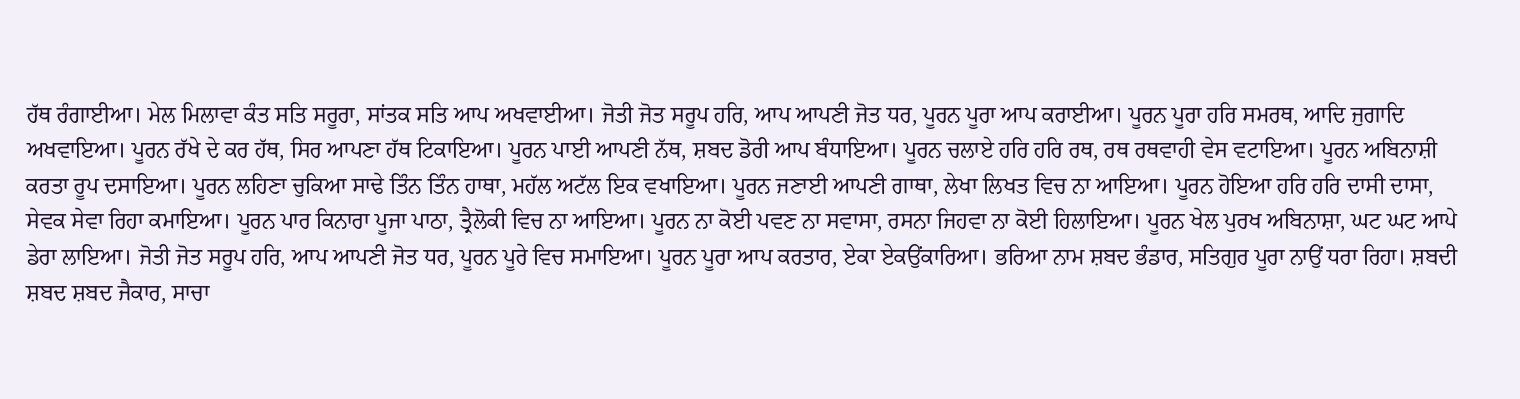ਹੱਥ ਰੰਗਾਈਆ। ਮੇਲ ਮਿਲਾਵਾ ਕੰਤ ਸਤਿ ਸਰੂਰਾ, ਸਾਂਤਕ ਸਤਿ ਆਪ ਅਖਵਾਈਆ। ਜੋਤੀ ਜੋਤ ਸਰੂਪ ਹਰਿ, ਆਪ ਆਪਣੀ ਜੋਤ ਧਰ, ਪੂਰਨ ਪੂਰਾ ਆਪ ਕਰਾਈਆ। ਪੂਰਨ ਪੂਰਾ ਹਰਿ ਸਮਰਥ, ਆਦਿ ਜੁਗਾਦਿ ਅਖਵਾਇਆ। ਪੂਰਨ ਰੱਖੇ ਦੇ ਕਰ ਹੱਥ, ਸਿਰ ਆਪਣਾ ਹੱਥ ਟਿਕਾਇਆ। ਪੂਰਨ ਪਾਈ ਆਪਣੀ ਨੱਥ, ਸ਼ਬਦ ਡੋਰੀ ਆਪ ਬੰਧਾਇਆ। ਪੂਰਨ ਚਲਾਏ ਹਰਿ ਹਰਿ ਰਥ, ਰਥ ਰਥਵਾਹੀ ਵੇਸ ਵਟਾਇਆ। ਪੂਰਨ ਅਬਿਨਾਸ਼ੀ ਕਰਤਾ ਰੂਪ ਦਸਾਇਆ। ਪੂਰਨ ਲਹਿਣਾ ਚੁਕਿਆ ਸਾਢੇ ਤਿੰਨ ਤਿੰਨ ਹਾਥਾ, ਮਹੱਲ ਅਟੱਲ ਇਕ ਵਖਾਇਆ। ਪੂਰਨ ਜਣਾਈ ਆਪਣੀ ਗਾਥਾ, ਲੇਖਾ ਲਿਖਤ ਵਿਚ ਨਾ ਆਇਆ। ਪੂਰਨ ਹੋਇਆ ਹਰਿ ਹਰਿ ਦਾਸੀ ਦਾਸਾ, ਸੇਵਕ ਸੇਵਾ ਰਿਹਾ ਕਮਾਇਆ। ਪੂਰਨ ਪਾਰ ਕਿਨਾਰਾ ਪੂਜਾ ਪਾਠਾ, ਤ੍ਰੈਲੋਕੀ ਵਿਚ ਨਾ ਆਇਆ। ਪੂਰਨ ਨਾ ਕੋਈ ਪਵਣ ਨਾ ਸਵਾਸਾ, ਰਸਨਾ ਜਿਹਵਾ ਨਾ ਕੋਈ ਹਿਲਾਇਆ। ਪੂਰਨ ਖੇਲ ਪੁਰਖ ਅਬਿਨਾਸ਼ਾ, ਘਟ ਘਟ ਆਪੇ ਡੇਰਾ ਲਾਇਆ। ਜੋਤੀ ਜੋਤ ਸਰੂਪ ਹਰਿ, ਆਪ ਆਪਣੀ ਜੋਤ ਧਰ, ਪੂਰਨ ਪੂਰੇ ਵਿਚ ਸਮਾਇਆ। ਪੂਰਨ ਪੂਰਾ ਆਪ ਕਰਤਾਰ, ਏਕਾ ਏਕਉਂਕਾਰਿਆ। ਭਰਿਆ ਨਾਮ ਸ਼ਬਦ ਭੰਡਾਰ, ਸਤਿਗੁਰ ਪੂਰਾ ਨਾਉਂ ਧਰਾ ਰਿਹਾ। ਸ਼ਬਦੀ ਸ਼ਬਦ ਸ਼ਬਦ ਜੈਕਾਰ, ਸਾਚਾ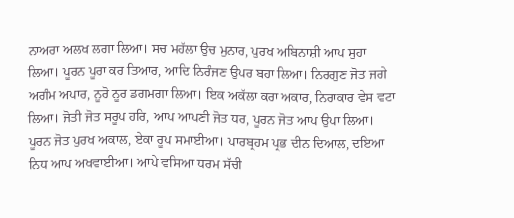ਨਾਅਰਾ ਅਲਖ ਲਗਾ ਲਿਆ। ਸਚ ਮਹੱਲਾ ਉਚ ਮੁਨਾਰ, ਪੁਰਖ ਅਬਿਨਾਸ਼ੀ ਆਪ ਸੁਹਾ ਲਿਆ। ਪੂਰਨ ਪੂਰਾ ਕਰ ਤਿਆਰ, ਆਦਿ ਨਿਰੰਜਣ ਉਪਰ ਬਹਾ ਲਿਆ। ਨਿਰਗੁਣ ਜੋਤ ਜਗੇ ਅਗੰਮ ਅਪਾਰ, ਨੂਰੋ ਨੂਰ ਡਗਮਗਾ ਲਿਆ। ਇਕ ਅਕੱਲਾ ਕਰਾ ਅਕਾਰ, ਨਿਰਾਕਾਰ ਵੇਸ ਵਟਾ ਲਿਆ। ਜੋਤੀ ਜੋਤ ਸਰੂਪ ਹਰਿ, ਆਪ ਆਪਣੀ ਜੋਤ ਧਰ, ਪੂਰਨ ਜੋਤ ਆਪ ਉਪਾ ਲਿਆ। ਪੂਰਨ ਜੋਤ ਪੁਰਖ ਅਕਾਲ, ਏਕਾ ਰੂਪ ਸਮਾਈਆ। ਪਾਰਬ੍ਰਹਮ ਪ੍ਰਭ ਦੀਨ ਦਿਆਲ, ਦਇਆ ਨਿਧ ਆਪ ਅਖਵਾਈਆ। ਆਪੇ ਵਸਿਆ ਧਰਮ ਸੱਚੀ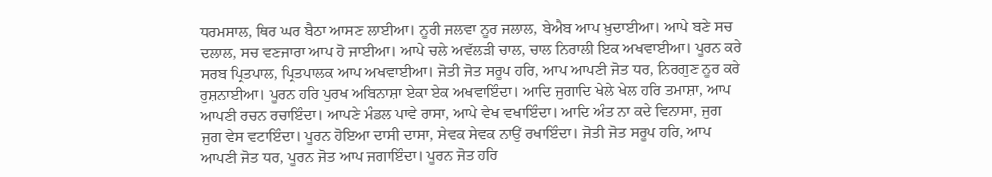ਧਰਮਸਾਲ, ਥਿਰ ਘਰ ਬੈਠਾ ਆਸਣ ਲਾਈਆ। ਨੂਰੀ ਜਲਵਾ ਨੂਰ ਜਲਾਲ, ਬੇਐਬ ਆਪ ਖ਼ੁਦਾਈਆ। ਆਪੇ ਬਣੇ ਸਚ ਦਲਾਲ, ਸਚ ਵਣਜਾਰਾ ਆਪ ਹੋ ਜਾਈਆ। ਆਪੇ ਚਲੇ ਅਵੱਲੜੀ ਚਾਲ, ਚਾਲ ਨਿਰਾਲੀ ਇਕ ਅਖਵਾਈਆ। ਪੂਰਨ ਕਰੇ ਸਰਬ ਪ੍ਰਿਤਪਾਲ, ਪ੍ਰਿਤਪਾਲਕ ਆਪ ਅਖਵਾਈਆ। ਜੋਤੀ ਜੋਤ ਸਰੂਪ ਹਰਿ, ਆਪ ਆਪਣੀ ਜੋਤ ਧਰ, ਨਿਰਗੁਣ ਨੂਰ ਕਰੇ ਰੁਸ਼ਨਾਈਆ। ਪੂਰਨ ਹਰਿ ਪੁਰਖ ਅਬਿਨਾਸ਼ਾ ਏਕਾ ਏਕ ਅਖਵਾਇੰਦਾ। ਆਦਿ ਜੁਗਾਦਿ ਖੇਲੇ ਖੇਲ ਹਰਿ ਤਮਾਸ਼ਾ, ਆਪ ਆਪਣੀ ਰਚਨ ਰਚਾਇੰਦਾ। ਆਪਣੇ ਮੰਡਲ ਪਾਵੇ ਰਾਸਾ, ਆਪੇ ਵੇਖ ਵਖਾਇੰਦਾ। ਆਦਿ ਅੰਤ ਨਾ ਕਦੇ ਵਿਨਾਸਾ, ਜੁਗ ਜੁਗ ਵੇਸ ਵਟਾਇੰਦਾ। ਪੂਰਨ ਹੋਇਆ ਦਾਸੀ ਦਾਸਾ, ਸੇਵਕ ਸੇਵਕ ਨਾਉਂ ਰਖਾਇੰਦਾ। ਜੋਤੀ ਜੋਤ ਸਰੂਪ ਹਰਿ, ਆਪ ਆਪਣੀ ਜੋਤ ਧਰ, ਪੂਰਨ ਜੋਤ ਆਪ ਜਗਾਇੰਦਾ। ਪੂਰਨ ਜੋਤ ਹਰਿ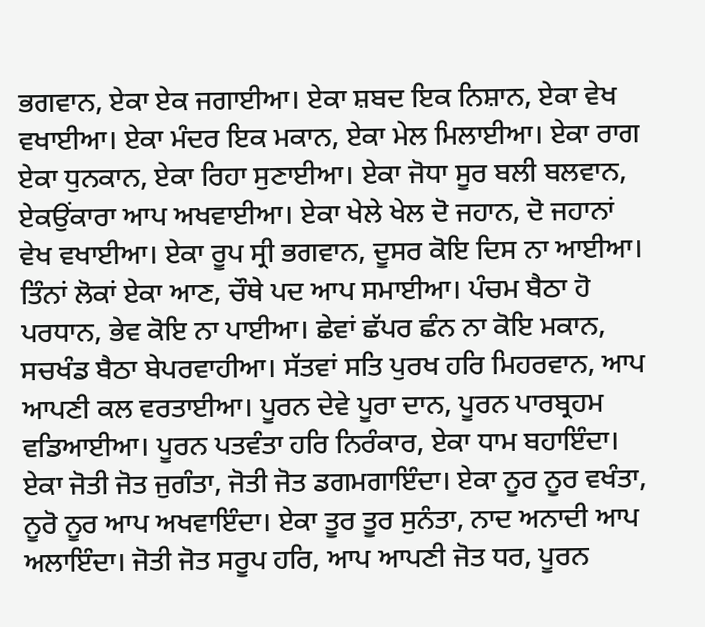ਭਗਵਾਨ, ਏਕਾ ਏਕ ਜਗਾਈਆ। ਏਕਾ ਸ਼ਬਦ ਇਕ ਨਿਸ਼ਾਨ, ਏਕਾ ਵੇਖ ਵਖਾਈਆ। ਏਕਾ ਮੰਦਰ ਇਕ ਮਕਾਨ, ਏਕਾ ਮੇਲ ਮਿਲਾਈਆ। ਏਕਾ ਰਾਗ ਏਕਾ ਧੁਨਕਾਨ, ਏਕਾ ਰਿਹਾ ਸੁਣਾਈਆ। ਏਕਾ ਜੋਧਾ ਸੂਰ ਬਲੀ ਬਲਵਾਨ, ਏਕਉਂਕਾਰਾ ਆਪ ਅਖਵਾਈਆ। ਏਕਾ ਖੇਲੇ ਖੇਲ ਦੋ ਜਹਾਨ, ਦੋ ਜਹਾਨਾਂ ਵੇਖ ਵਖਾਈਆ। ਏਕਾ ਰੂਪ ਸ੍ਰੀ ਭਗਵਾਨ, ਦੂਸਰ ਕੋਇ ਦਿਸ ਨਾ ਆਈਆ। ਤਿੰਨਾਂ ਲੋਕਾਂ ਏਕਾ ਆਣ, ਚੌਥੇ ਪਦ ਆਪ ਸਮਾਈਆ। ਪੰਚਮ ਬੈਠਾ ਹੋ ਪਰਧਾਨ, ਭੇਵ ਕੋਇ ਨਾ ਪਾਈਆ। ਛੇਵਾਂ ਛੱਪਰ ਛੰਨ ਨਾ ਕੋਇ ਮਕਾਨ, ਸਚਖੰਡ ਬੈਠਾ ਬੇਪਰਵਾਹੀਆ। ਸੱਤਵਾਂ ਸਤਿ ਪੁਰਖ ਹਰਿ ਮਿਹਰਵਾਨ, ਆਪ ਆਪਣੀ ਕਲ ਵਰਤਾਈਆ। ਪੂਰਨ ਦੇਵੇ ਪੂਰਾ ਦਾਨ, ਪੂਰਨ ਪਾਰਬ੍ਰਹਮ ਵਡਿਆਈਆ। ਪੂਰਨ ਪਤਵੰਤਾ ਹਰਿ ਨਿਰੰਕਾਰ, ਏਕਾ ਧਾਮ ਬਹਾਇੰਦਾ। ਏਕਾ ਜੋਤੀ ਜੋਤ ਜੁਗੰਤਾ, ਜੋਤੀ ਜੋਤ ਡਗਮਗਾਇੰਦਾ। ਏਕਾ ਨੂਰ ਨੂਰ ਵਖੰਤਾ, ਨੂਰੋ ਨੂਰ ਆਪ ਅਖਵਾਇੰਦਾ। ਏਕਾ ਤੂਰ ਤੂਰ ਸੁਨੰਤਾ, ਨਾਦ ਅਨਾਦੀ ਆਪ ਅਲਾਇੰਦਾ। ਜੋਤੀ ਜੋਤ ਸਰੂਪ ਹਰਿ, ਆਪ ਆਪਣੀ ਜੋਤ ਧਰ, ਪੂਰਨ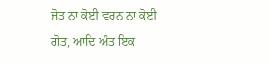ਜੋਤ ਨਾ ਕੋਈ ਵਰਨ ਨਾ ਕੋਈ ਗੋਤ, ਆਦਿ ਅੰਤ ਇਕ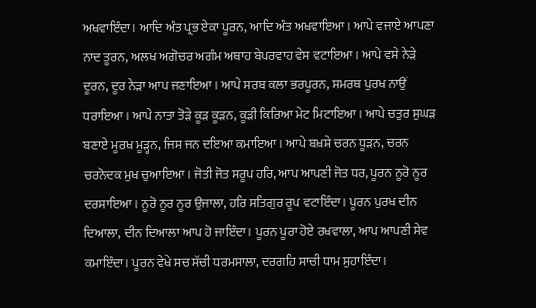ਅਖਵਾਇੰਦਾ। ਆਦਿ ਅੰਤ ਪ੍ਰਭ ਏਕਾ ਪੂਰਨ, ਆਦਿ ਅੰਤ ਅਖਵਾਇਆ। ਆਪੇ ਵਜਾਏ ਆਪਣਾ ਨਾਦ ਤੂਰਨ, ਅਲਖ ਅਗੋਚਰ ਅਗੰਮ ਅਥਾਹ ਬੇਪਰਵਾਹ ਵੇਸ ਵਟਾਇਆ। ਆਪੇ ਵਸੇ ਨੇੜੇ ਦੂਰਨ, ਦੂਰ ਨੇੜਾ ਆਪ ਜਣਾਇਆ। ਆਪੇ ਸਰਬ ਕਲਾ ਭਰਪੂਰਨ, ਸਮਰਥ ਪੁਰਖ ਨਾਉਂ ਧਰਾਇਆ। ਆਪੇ ਨਾਤਾ ਤੋੜੇ ਕੂੜ ਕੂੜਨ, ਕੂੜੀ ਕਿਰਿਆ ਮੇਟ ਮਿਟਾਇਆ। ਆਪੇ ਚਤੁਰ ਸੁਘੜ ਬਣਾਏ ਮੂਰਖ ਮੂੜ੍ਹਨ, ਜਿਸ ਜਨ ਦਇਆ ਕਮਾਇਆ। ਆਪੇ ਬਖ਼ਸ਼ੇ ਚਰਨ ਧੂੜਨ, ਚਰਨ ਚਰਨੋਦਕ ਮੁਖ ਚੁਆਇਆ। ਜੋਤੀ ਜੋਤ ਸਰੂਪ ਹਰਿ, ਆਪ ਆਪਣੀ ਜੋਤ ਧਰ, ਪੂਰਨ ਨੂਰੋ ਨੂਰ ਦਰਸਾਇਆ। ਨੂਰੋ ਨੂਰ ਨੂਰ ਉਜਾਲਾ, ਹਰਿ ਸਤਿਗੁਰ ਰੂਪ ਵਟਾਇੰਦਾ। ਪੂਰਨ ਪੁਰਖ ਦੀਨ ਦਿਆਲਾ, ਦੀਨ ਦਿਆਲਾ ਆਪ ਹੋ ਜਾਇੰਦਾ। ਪੂਰਨ ਪੂਰਾ ਹੋਏ ਰਖਵਾਲਾ, ਆਪ ਆਪਣੀ ਸੇਵ ਕਮਾਇੰਦਾ। ਪੂਰਨ ਵੇਖੇ ਸਚ ਸੱਚੀ ਧਰਮਸਾਲਾ, ਦਰਗਹਿ ਸਾਚੀ ਧਾਮ ਸੁਹਾਇੰਦਾ।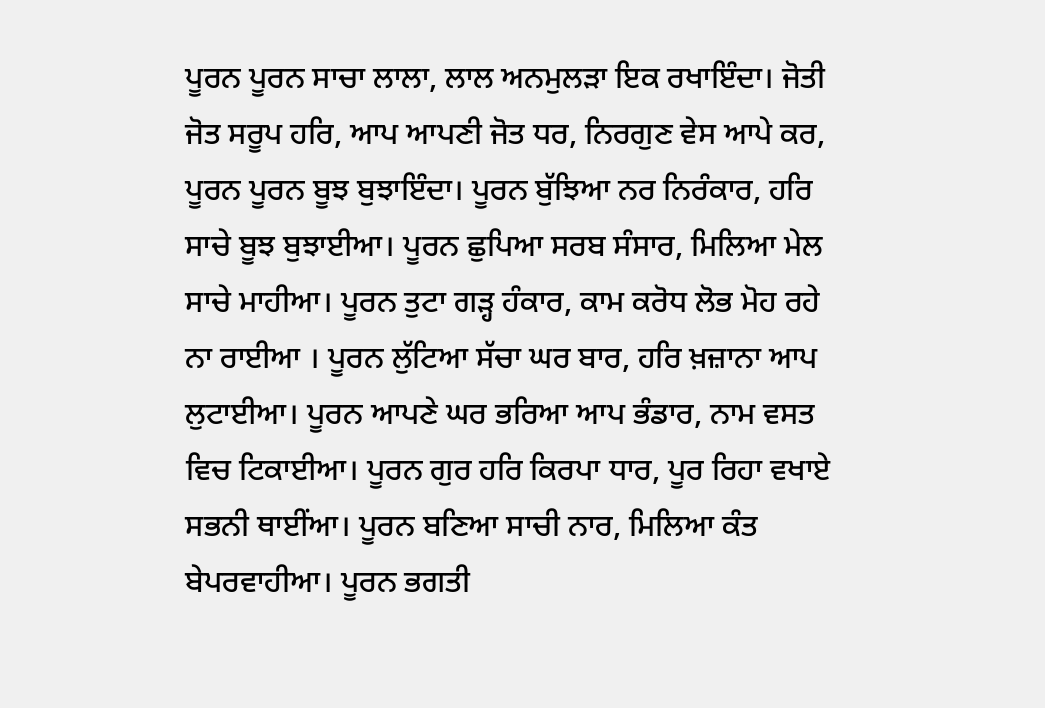ਪੂਰਨ ਪੂਰਨ ਸਾਚਾ ਲਾਲਾ, ਲਾਲ ਅਨਮੁਲੜਾ ਇਕ ਰਖਾਇੰਦਾ। ਜੋਤੀ ਜੋਤ ਸਰੂਪ ਹਰਿ, ਆਪ ਆਪਣੀ ਜੋਤ ਧਰ, ਨਿਰਗੁਣ ਵੇਸ ਆਪੇ ਕਰ, ਪੂਰਨ ਪੂਰਨ ਬੂਝ ਬੁਝਾਇੰਦਾ। ਪੂਰਨ ਬੁੱਝਿਆ ਨਰ ਨਿਰੰਕਾਰ, ਹਰਿ ਸਾਚੇ ਬੂਝ ਬੁਝਾਈਆ। ਪੂਰਨ ਛੁਪਿਆ ਸਰਬ ਸੰਸਾਰ, ਮਿਲਿਆ ਮੇਲ ਸਾਚੇ ਮਾਹੀਆ। ਪੂਰਨ ਤੁਟਾ ਗੜ੍ਹ ਹੰਕਾਰ, ਕਾਮ ਕਰੋਧ ਲੋਭ ਮੋਹ ਰਹੇ ਨਾ ਰਾਈਆ । ਪੂਰਨ ਲੁੱਟਿਆ ਸੱਚਾ ਘਰ ਬਾਰ, ਹਰਿ ਖ਼ਜ਼ਾਨਾ ਆਪ ਲੁਟਾਈਆ। ਪੂਰਨ ਆਪਣੇ ਘਰ ਭਰਿਆ ਆਪ ਭੰਡਾਰ, ਨਾਮ ਵਸਤ ਵਿਚ ਟਿਕਾਈਆ। ਪੂਰਨ ਗੁਰ ਹਰਿ ਕਿਰਪਾ ਧਾਰ, ਪੂਰ ਰਿਹਾ ਵਖਾਏ ਸਭਨੀ ਥਾਈਂਆ। ਪੂਰਨ ਬਣਿਆ ਸਾਚੀ ਨਾਰ, ਮਿਲਿਆ ਕੰਤ ਬੇਪਰਵਾਹੀਆ। ਪੂਰਨ ਭਗਤੀ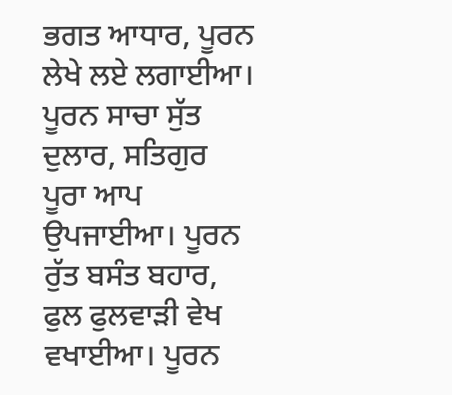ਭਗਤ ਆਧਾਰ, ਪੂਰਨ ਲੇਖੇ ਲਏ ਲਗਾਈਆ। ਪੂਰਨ ਸਾਚਾ ਸੁੱਤ ਦੁਲਾਰ, ਸਤਿਗੁਰ ਪੂਰਾ ਆਪ ਉਪਜਾਈਆ। ਪੂਰਨ ਰੁੱਤ ਬਸੰਤ ਬਹਾਰ, ਫੁਲ ਫੁਲਵਾੜੀ ਵੇਖ ਵਖਾਈਆ। ਪੂਰਨ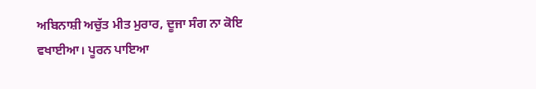ਅਬਿਨਾਸ਼ੀ ਅਚੁੱਤ ਮੀਤ ਮੁਰਾਰ, ਦੂਜਾ ਸੰਗ ਨਾ ਕੋਇ ਵਖਾਈਆ। ਪੂਰਨ ਪਾਇਆ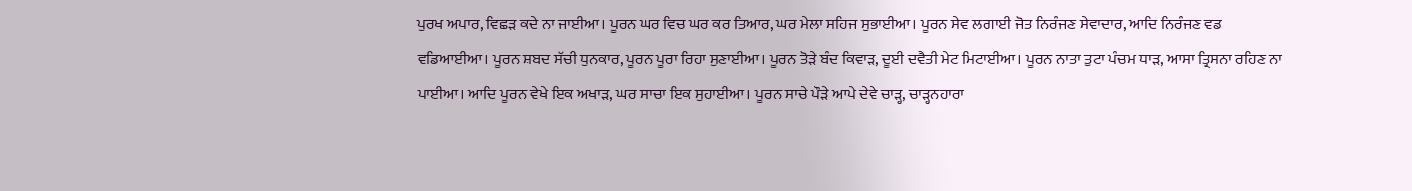ਪੁਰਖ ਅਪਾਰ, ਵਿਛੜ ਕਦੇ ਨਾ ਜਾਈਆ। ਪੂਰਨ ਘਰ ਵਿਚ ਘਰ ਕਰ ਤਿਆਰ, ਘਰ ਮੇਲਾ ਸਹਿਜ ਸੁਭਾਈਆ। ਪੂਰਨ ਸੇਵ ਲਗਾਈ ਜੋਤ ਨਿਰੰਜਣ ਸੇਵਾਦਾਰ, ਆਦਿ ਨਿਰੰਜਣ ਵਡ ਵਡਿਆਈਆ। ਪੂਰਨ ਸ਼ਬਦ ਸੱਚੀ ਧੁਨਕਾਰ, ਪੂਰਨ ਪੂਰਾ ਰਿਹਾ ਸੁਣਾਈਆ। ਪੂਰਨ ਤੋੜੇ ਬੰਦ ਕਿਵਾੜ, ਦੂਈ ਦਵੈਤੀ ਮੇਟ ਮਿਟਾਈਆ। ਪੂਰਨ ਨਾਤਾ ਤੁਟਾ ਪੰਚਮ ਧਾੜ, ਆਸਾ ਤ੍ਰਿਸਨਾ ਰਹਿਣ ਨਾ ਪਾਈਆ। ਆਦਿ ਪੂਰਨ ਵੇਖੇ ਇਕ ਅਖਾੜ, ਘਰ ਸਾਚਾ ਇਕ ਸੁਹਾਈਆ। ਪੂਰਨ ਸਾਚੇ ਪੌੜੇ ਆਪੇ ਦੇਵੇ ਚਾੜ੍ਹ, ਚਾੜ੍ਹਨਹਾਰਾ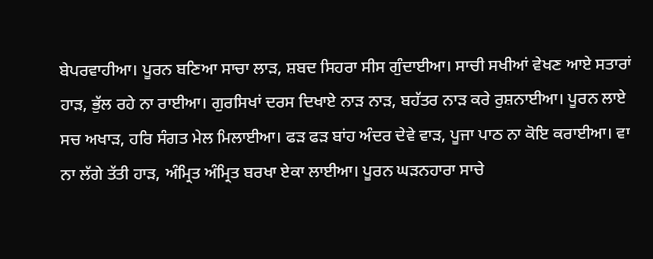ਬੇਪਰਵਾਹੀਆ। ਪੂਰਨ ਬਣਿਆ ਸਾਚਾ ਲਾੜ, ਸ਼ਬਦ ਸਿਹਰਾ ਸੀਸ ਗੁੰਦਾਈਆ। ਸਾਚੀ ਸਖੀਆਂ ਵੇਖਣ ਆਏ ਸਤਾਰਾਂ ਹਾੜ, ਭੁੱਲ ਰਹੇ ਨਾ ਰਾਈਆ। ਗੁਰਸਿਖਾਂ ਦਰਸ ਦਿਖਾਏ ਨਾੜ ਨਾੜ, ਬਹੱਤਰ ਨਾੜ ਕਰੇ ਰੁਸ਼ਨਾਈਆ। ਪੂਰਨ ਲਾਏ ਸਚ ਅਖਾੜ, ਹਰਿ ਸੰਗਤ ਮੇਲ ਮਿਲਾਈਆ। ਫੜ ਫੜ ਬਾਂਹ ਅੰਦਰ ਦੇਵੇ ਵਾੜ, ਪੂਜਾ ਪਾਠ ਨਾ ਕੋਇ ਕਰਾਈਆ। ਵਾ ਨਾ ਲੱਗੇ ਤੱਤੀ ਹਾੜ, ਅੰਮ੍ਰਿਤ ਅੰਮ੍ਰਿਤ ਬਰਖਾ ਏਕਾ ਲਾਈਆ। ਪੂਰਨ ਘੜਨਹਾਰਾ ਸਾਚੇ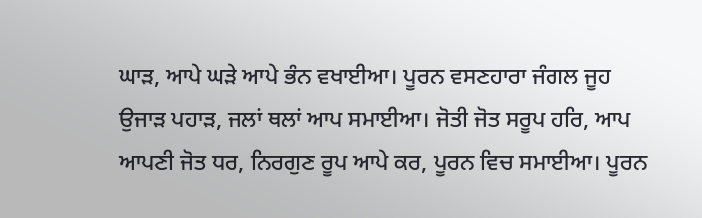ਘਾੜ, ਆਪੇ ਘੜੇ ਆਪੇ ਭੰਨ ਵਖਾਈਆ। ਪੂਰਨ ਵਸਣਹਾਰਾ ਜੰਗਲ ਜੂਹ ਉਜਾੜ ਪਹਾੜ, ਜਲਾਂ ਥਲਾਂ ਆਪ ਸਮਾਈਆ। ਜੋਤੀ ਜੋਤ ਸਰੂਪ ਹਰਿ, ਆਪ ਆਪਣੀ ਜੋਤ ਧਰ, ਨਿਰਗੁਣ ਰੂਪ ਆਪੇ ਕਰ, ਪੂਰਨ ਵਿਚ ਸਮਾਈਆ। ਪੂਰਨ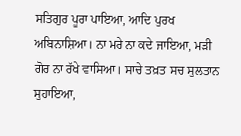ਸਤਿਗੁਰ ਪੂਰਾ ਪਾਇਆ, ਆਦਿ ਪੁਰਖ ਅਬਿਨਾਸ਼ਿਆ। ਨਾ ਮਰੇ ਨਾ ਕਦੇ ਜਾਇਆ, ਮੜੀ ਗੋਰ ਨਾ ਰੱਖੇ ਵਾਸਿਆ। ਸਾਚੇ ਤਖ਼ਤ ਸਚ ਸੁਲਤਾਨ ਸੁਹਾਇਆ,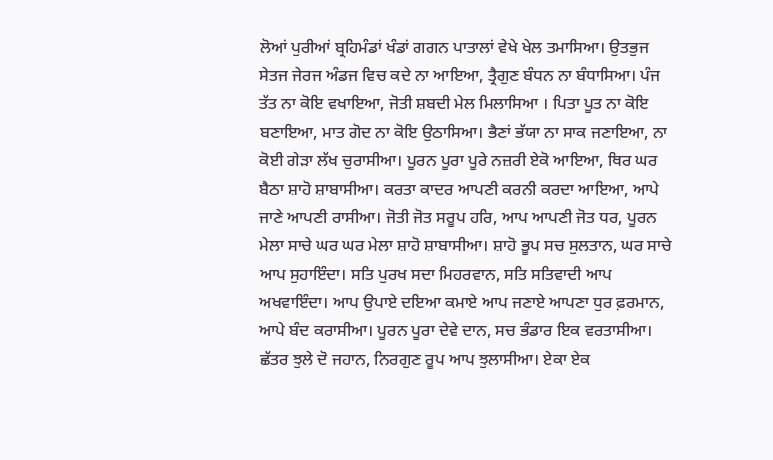ਲੋਆਂ ਪੁਰੀਆਂ ਬ੍ਰਹਿਮੰਡਾਂ ਖੰਡਾਂ ਗਗਨ ਪਾਤਾਲਾਂ ਵੇਖੇ ਖੇਲ ਤਮਾਸਿਆ। ਉਤਭੁਜ ਸੇਤਜ ਜੇਰਜ ਅੰਡਜ ਵਿਚ ਕਦੇ ਨਾ ਆਇਆ, ਤ੍ਰੈਗੁਣ ਬੰਧਨ ਨਾ ਬੰਧਾਸਿਆ। ਪੰਜ ਤੱਤ ਨਾ ਕੋਇ ਵਖਾਇਆ, ਜੋਤੀ ਸ਼ਬਦੀ ਮੇਲ ਮਿਲਾਸਿਆ । ਪਿਤਾ ਪੂਤ ਨਾ ਕੋਇ ਬਣਾਇਆ, ਮਾਤ ਗੋਦ ਨਾ ਕੋਇ ਉਠਾਸਿਆ। ਭੈਣਾਂ ਭੱਯਾ ਨਾ ਸਾਕ ਜਣਾਇਆ, ਨਾ ਕੋਈ ਗੇੜਾ ਲੱਖ ਚੁਰਾਸੀਆ। ਪੂਰਨ ਪੂਰਾ ਪੂਰੇ ਨਜ਼ਰੀ ਏਕੋ ਆਇਆ, ਥਿਰ ਘਰ ਬੈਠਾ ਸ਼ਾਹੋ ਸ਼ਾਬਾਸੀਆ। ਕਰਤਾ ਕਾਦਰ ਆਪਣੀ ਕਰਨੀ ਕਰਦਾ ਆਇਆ, ਆਪੇ ਜਾਣੇ ਆਪਣੀ ਰਾਸੀਆ। ਜੋਤੀ ਜੋਤ ਸਰੂਪ ਹਰਿ, ਆਪ ਆਪਣੀ ਜੋਤ ਧਰ, ਪੂਰਨ ਮੇਲਾ ਸਾਚੇ ਘਰ ਘਰ ਮੇਲਾ ਸ਼ਾਹੋ ਸ਼ਾਬਾਸੀਆ। ਸ਼ਾਹੋ ਭੂਪ ਸਚ ਸੁਲਤਾਨ, ਘਰ ਸਾਚੇ ਆਪ ਸੁਹਾਇੰਦਾ। ਸਤਿ ਪੁਰਖ ਸਦਾ ਮਿਹਰਵਾਨ, ਸਤਿ ਸਤਿਵਾਦੀ ਆਪ ਅਖਵਾਇੰਦਾ। ਆਪ ਉਪਾਏ ਦਇਆ ਕਮਾਏ ਆਪ ਜਣਾਏ ਆਪਣਾ ਧੁਰ ਫ਼ਰਮਾਨ, ਆਪੇ ਬੰਦ ਕਰਾਸੀਆ। ਪੂਰਨ ਪੂਰਾ ਦੇਵੇ ਦਾਨ, ਸਚ ਭੰਡਾਰ ਇਕ ਵਰਤਾਸੀਆ। ਛੱਤਰ ਝੁਲੇ ਦੋ ਜਹਾਨ, ਨਿਰਗੁਣ ਰੂਪ ਆਪ ਝੁਲਾਸੀਆ। ਏਕਾ ਏਕ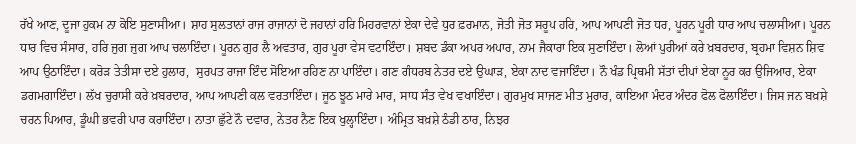ਰੱਖੇ ਆਣ, ਦੂਜਾ ਹੁਕਮ ਨਾ ਕੋਇ ਸੁਣਾਸੀਆ। ਸ਼ਾਹ ਸੁਲਤਾਨਾਂ ਰਾਜ ਰਾਜਾਨਾਂ ਦੋ ਜਹਾਨਾਂ ਹਰਿ ਮਿਹਰਵਾਨਾਂ ਏਕਾ ਦੇਵੇ ਧੁਰ ਫ਼ਰਮਾਨ, ਜੋਤੀ ਜੋਤ ਸਰੂਪ ਹਰਿ, ਆਪ ਆਪਣੀ ਜੋਤ ਧਰ, ਪੂਰਨ ਪੂਰੀ ਧਾਰ ਆਪ ਚਲਾਸੀਆ। ਪੂਰਨ ਧਾਰ ਵਿਚ ਸੰਸਾਰ, ਹਰਿ ਜੁਗ ਜੁਗ ਆਪ ਚਲਾਇੰਦਾ। ਪੂਰਨ ਗੁਰ ਲੈ ਅਵਤਾਰ, ਗੁਰ ਪੂਰਾ ਵੇਸ ਵਟਾਇੰਦਾ। ਸ਼ਬਦ ਡੰਕਾ ਅਪਰ ਅਪਾਰ, ਨਾਮ ਜੈਕਾਰਾ ਇਕ ਸੁਣਾਇੰਦਾ। ਲੋਆਂ ਪੁਰੀਆਂ ਕਰੇ ਖ਼ਬਰਦਾਰ, ਬ੍ਰਹਮਾ ਵਿਸ਼ਨ ਸ਼ਿਵ ਆਪ ਉਠਾਇੰਦਾ। ਕਰੋੜ ਤੇਤੀਸਾ ਦਏ ਹੁਲਾਰ,  ਸੁਰਪਤ ਰਾਜਾ ਇੰਦ ਸੋਇਆ ਰਹਿਣ ਨਾ ਪਾਇੰਦਾ। ਗਣ ਗੰਧਰਬ ਨੇਤਰ ਦਏ ਉਘਾੜ, ਏਕਾ ਨਾਦ ਵਜਾਇੰਦਾ। ਨੌ ਖੰਡ ਪ੍ਰਿਥਮੀ ਸੱਤਾਂ ਦੀਪਾਂ ਏਕਾ ਨੂਰ ਕਰ ਉਜਿਆਰ, ਏਕਾ ਡਗਮਗਾਇੰਦਾ। ਲੱਖ ਚੁਰਾਸੀ ਕਰੇ ਖ਼ਬਰਦਾਰ, ਆਪ ਆਪਣੀ ਕਲ ਵਰਤਾਇੰਦਾ। ਜੂਠ ਝੂਠ ਮਾਰੇ ਮਾਰ, ਸਾਧ ਸੰਤ ਵੇਖ ਵਖਾਇੰਦਾ। ਗੁਰਮੁਖ ਸਾਜਣ ਮੀਤ ਮੁਰਾਰ, ਕਾਇਆ ਮੰਦਰ ਅੰਦਰ ਫੋਲ ਫੋਲਾਇੰਦਾ। ਜਿਸ ਜਨ ਬਖ਼ਸ਼ੇ ਚਰਨ ਪਿਆਰ, ਡੂੰਘੀ ਭਵਰੀ ਪਾਰ ਕਰਾਇੰਦਾ। ਨਾਤਾ ਛੁੱਟੇ ਨੌ ਦਵਾਰ, ਨੇਤਰ ਨੈਣ ਇਕ ਖੁਲ੍ਹਾਇੰਦਾ। ਅੰਮ੍ਰਿਤ ਬਖ਼ਸ਼ੇ ਠੰਡੀ ਠਾਰ, ਨਿਝਰ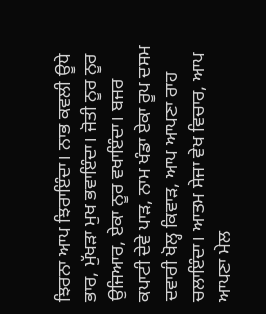ਝਿਰਨਾ ਆਪ ਝਿਰਾਇੰਦਾ। ਨਾਭ ਕਵਲੀ ਊਧੇ ਭਾਰ, ਮੁੱਖੜਾ ਮੁਖ ਭਵਾਇੰਦਾ। ਜੋਤੀ ਨੂਰ ਨੂਰ ਉਜਿਆਰ, ਏਕਾ ਨੂਰ ਵਖਾਇੰਦਾ। ਬਜਰ ਕਪਾਟੀ ਦੇਵੇ ਪਾੜ, ਨਾਮ ਖੰਡਾ ਏਕਾ ਰੂਪ ਦਸਮ ਦਵਾਰੀ ਖੋਲ੍ਹ ਕਿਵਾੜ, ਆਪ ਆਪਣਾ ਰਾਹ ਚਲਾਇੰਦਾ। ਆਤਮ ਸੇਜਾ ਵੇਖ ਵਿਚਾਰ, ਆਪ ਆਪਣਾ ਮੇਲ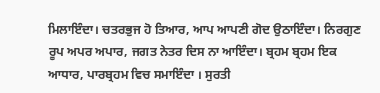ਮਿਲਾਇੰਦਾ। ਚਤਰਭੁਜ ਹੋ ਤਿਆਰ, ਆਪ ਆਪਣੀ ਗੋਦ ਉਠਾਇੰਦਾ। ਨਿਰਗੁਣ ਰੂਪ ਅਪਰ ਅਪਾਰ, ਜਗਤ ਨੇਤਰ ਦਿਸ ਨਾ ਆਇੰਦਾ। ਬ੍ਰਹਮ ਬ੍ਰਹਮ ਇਕ ਆਧਾਰ, ਪਾਰਬ੍ਰਹਮ ਵਿਚ ਸਮਾਇੰਦਾ । ਸੁਰਤੀ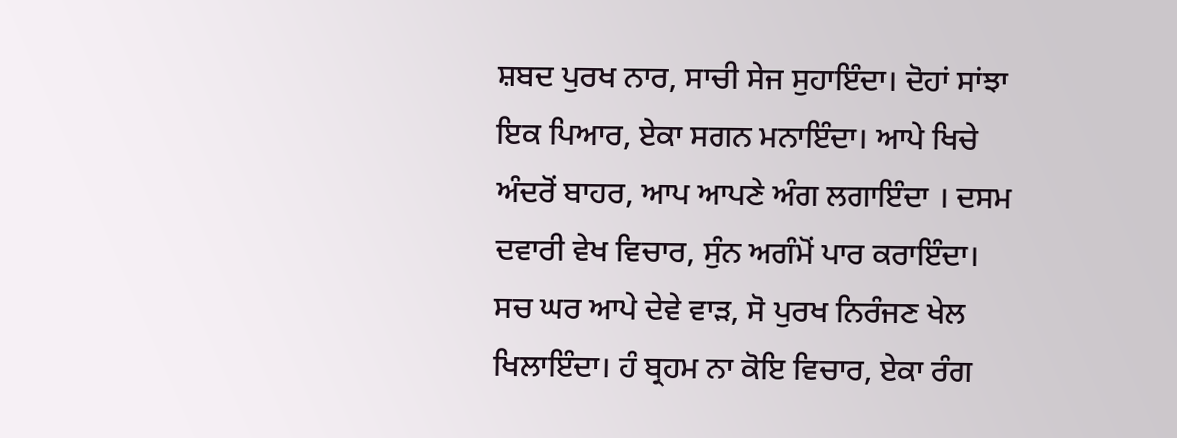ਸ਼ਬਦ ਪੁਰਖ ਨਾਰ, ਸਾਚੀ ਸੇਜ ਸੁਹਾਇੰਦਾ। ਦੋਹਾਂ ਸਾਂਝਾ ਇਕ ਪਿਆਰ, ਏਕਾ ਸਗਨ ਮਨਾਇੰਦਾ। ਆਪੇ ਖਿਚੇ ਅੰਦਰੋਂ ਬਾਹਰ, ਆਪ ਆਪਣੇ ਅੰਗ ਲਗਾਇੰਦਾ । ਦਸਮ ਦਵਾਰੀ ਵੇਖ ਵਿਚਾਰ, ਸੁੰਨ ਅਗੰਮੋਂ ਪਾਰ ਕਰਾਇੰਦਾ। ਸਚ ਘਰ ਆਪੇ ਦੇਵੇ ਵਾੜ, ਸੋ ਪੁਰਖ ਨਿਰੰਜਣ ਖੇਲ ਖਿਲਾਇੰਦਾ। ਹੰ ਬ੍ਰਹਮ ਨਾ ਕੋਇ ਵਿਚਾਰ, ਏਕਾ ਰੰਗ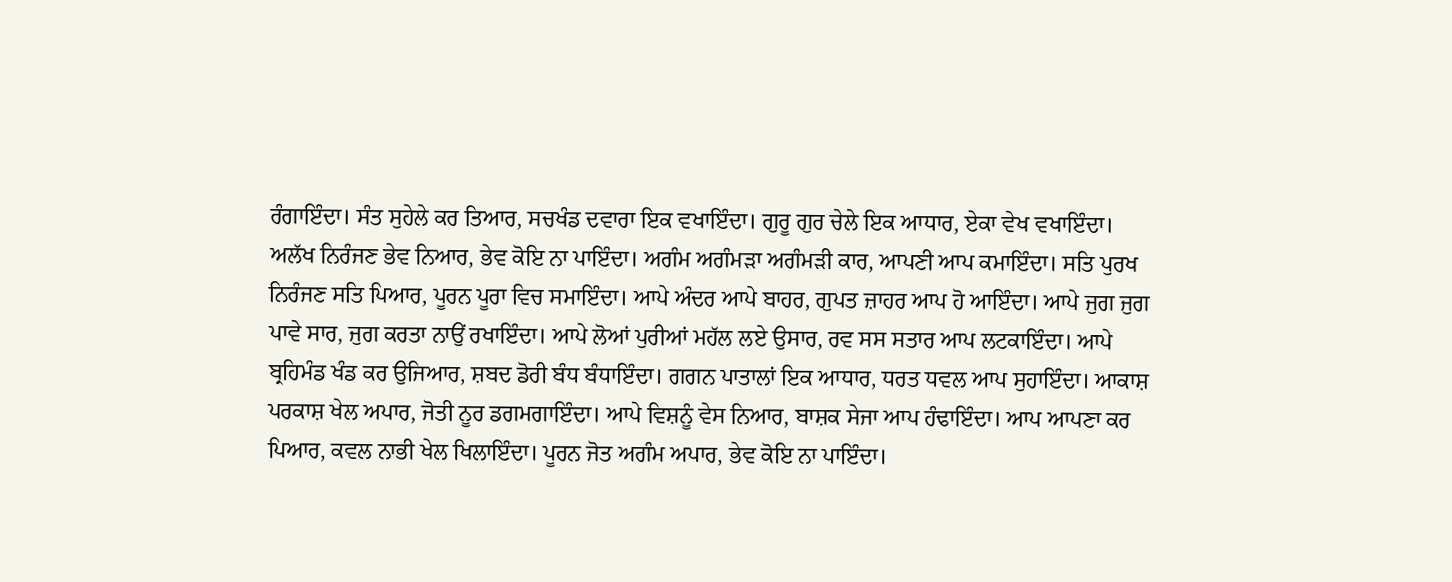ਰੰਗਾਇੰਦਾ। ਸੰਤ ਸੁਹੇਲੇ ਕਰ ਤਿਆਰ, ਸਚਖੰਡ ਦਵਾਰਾ ਇਕ ਵਖਾਇੰਦਾ। ਗੁਰੂ ਗੁਰ ਚੇਲੇ ਇਕ ਆਧਾਰ, ਏਕਾ ਵੇਖ ਵਖਾਇੰਦਾ। ਅਲੱਖ ਨਿਰੰਜਣ ਭੇਵ ਨਿਆਰ, ਭੇਵ ਕੋਇ ਨਾ ਪਾਇੰਦਾ। ਅਗੰਮ ਅਗੰਮੜਾ ਅਗੰਮੜੀ ਕਾਰ, ਆਪਣੀ ਆਪ ਕਮਾਇੰਦਾ। ਸਤਿ ਪੁਰਖ ਨਿਰੰਜਣ ਸਤਿ ਪਿਆਰ, ਪੂਰਨ ਪੂਰਾ ਵਿਚ ਸਮਾਇੰਦਾ। ਆਪੇ ਅੰਦਰ ਆਪੇ ਬਾਹਰ, ਗੁਪਤ ਜ਼ਾਹਰ ਆਪ ਹੋ ਆਇੰਦਾ। ਆਪੇ ਜੁਗ ਜੁਗ ਪਾਵੇ ਸਾਰ, ਜੁਗ ਕਰਤਾ ਨਾਉਂ ਰਖਾਇੰਦਾ। ਆਪੇ ਲੋਆਂ ਪੁਰੀਆਂ ਮਹੱਲ ਲਏ ਉਸਾਰ, ਰਵ ਸਸ ਸਤਾਰ ਆਪ ਲਟਕਾਇੰਦਾ। ਆਪੇ ਬ੍ਰਹਿਮੰਡ ਖੰਡ ਕਰ ਉਜਿਆਰ, ਸ਼ਬਦ ਡੋਰੀ ਬੰਧ ਬੰਧਾਇੰਦਾ। ਗਗਨ ਪਾਤਾਲਾਂ ਇਕ ਆਧਾਰ, ਧਰਤ ਧਵਲ ਆਪ ਸੁਹਾਇੰਦਾ। ਆਕਾਸ਼ ਪਰਕਾਸ਼ ਖੇਲ ਅਪਾਰ, ਜੋਤੀ ਨੂਰ ਡਗਮਗਾਇੰਦਾ। ਆਪੇ ਵਿਸ਼ਨੂੰ ਵੇਸ ਨਿਆਰ, ਬਾਸ਼ਕ ਸੇਜਾ ਆਪ ਹੰਢਾਇੰਦਾ। ਆਪ ਆਪਣਾ ਕਰ ਪਿਆਰ, ਕਵਲ ਨਾਭੀ ਖੇਲ ਖਿਲਾਇੰਦਾ। ਪੂਰਨ ਜੋਤ ਅਗੰਮ ਅਪਾਰ, ਭੇਵ ਕੋਇ ਨਾ ਪਾਇੰਦਾ।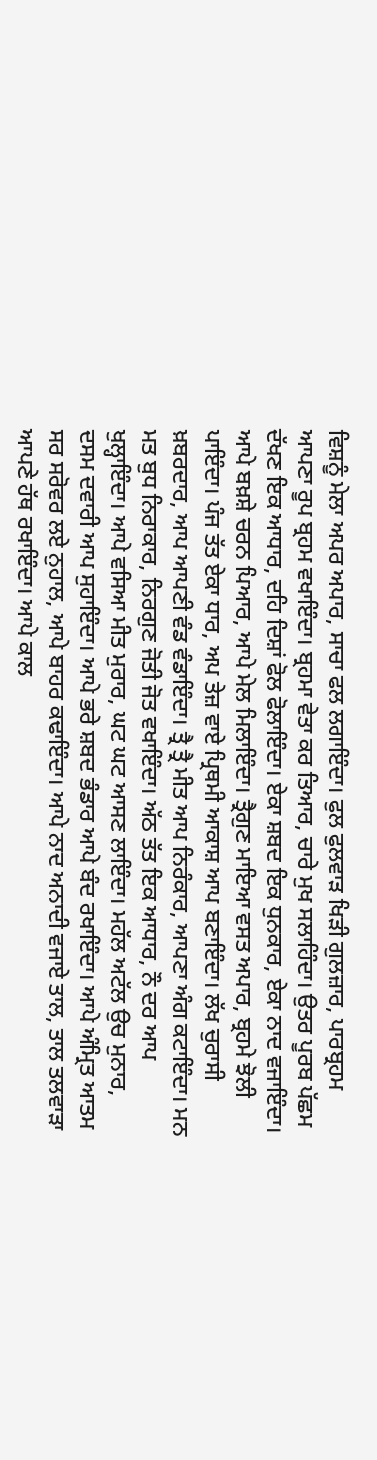ਵਿਸ਼ਨੂੰ ਮੇਲਾ ਅਪਰ ਅਪਾਰ, ਸਾਚਾ ਫਲ ਲਗਾਇੰਦਾ। ਫੁਲ ਫੁਲਵਾੜ ਖਿੜੀ ਗੁਲਜ਼ਾਰ, ਪਾਰਬ੍ਰਹਮ ਆਪਣਾ ਰੂਪ ਬ੍ਰਹਮ ਵਖਾਇੰਦਾ। ਬ੍ਰਹਮਾ ਵੇਤਾ ਕਰ ਤਿਆਰ, ਚਾਰੇ ਮੁਖ ਸਲਾਹਿੰਦਾ। ਉਤਰ ਪੂਰਬ ਪੱਛਮ ਦੱਖਣ ਇਕ ਆਧਾਰ, ਦਹਿ ਦਿਸ਼ਾਂ ਫੋਲ ਫੋਲਾਇੰਦਾ। ਏਕਾ ਸ਼ਬਦ ਇਕ ਧੁਨਕਾਰ, ਏਕਾ ਨਾਦ ਵਜਾਇੰਦਾ। ਆਪੇ ਬਖ਼ਸ਼ੇ ਚਰਨ ਪਿਆਰ, ਆਪੇ ਮੇਲ ਮਿਲਾਇੰਦਾ। ਤ੍ਰੈਗੁਣ ਮਾਇਆ ਵਸਤ ਅਪਾਰ, ਬ੍ਰਹਮੇ ਝੋਲੀ ਪਾਇੰਦਾ। ਪੰਜ ਤੱਤ ਏਕਾ ਧਾਰ, ਅਪ ਤੇਜ਼ ਵਾਏ ਪ੍ਰਿਥਮੀ ਆਕਾਸ਼ ਆਪ ਬਣਾਇੰਦਾ। ਲੱਖ ਚੁਰਾਸੀ ਖ਼ਬਰਦਾਰ, ਆਪ ਆਪਣੀ ਵੰਡ ਵੰਡਾਇੰਦਾ। ਤ੍ਰੈ ਤ੍ਰੈ ਮੀਤ ਆਪ ਨਿਰੰਕਾਰ, ਆਪਣਾ ਅੰਗ ਕਟਾਇੰਦਾ। ਮਨ ਮਤ ਬੁਧ ਨਿਰਾਕਾਰ, ਨਿਰਗੁਣ ਜੋਤੀ ਜੋਤ ਵਖਾਇੰਦਾ। ਅੱਠ ਤੱਤ ਇਕ ਆਧਾਰ, ਨੌ ਦਰ ਆਪ ਖੁਲ੍ਹਾਇੰਦਾ। ਆਪੇ ਵਸਿਆ ਮੀਤ ਮੁਰਾਰ, ਘਟ ਘਟ ਆਸਣ ਲਾਇੰਦਾ। ਮਹੱਲ ਅਟੱਲ ਉਚ ਮੁਨਾਰ, ਦਸਮ ਦਵਾਰੀ ਆਪ ਸੁਹਾਇੰਦਾ। ਆਪੇ ਭਰੇ ਸ਼ਬਦ ਭੰਡਾਰ ਆਪੇ ਬੰਦ ਰਖਾਇੰਦਾ। ਆਪੇ ਅੰਮ੍ਰਿਤ ਆਤਮ ਸਰ ਸਰੋਵਰ ਲਏ ਨੁਹਾਲ, ਆਪੇ ਬਾਹਰ ਕਢਾਇੰਦਾ। ਆਪੇ ਨਾਦ ਅਨਾਦੀ ਵਜਾਏ ਤਾਲ, ਤਾਲ ਤਲਵਾੜਾ ਆਪਣੇ ਹੱਥ ਰਖਾਇੰਦਾ। ਆਪੇ ਕਾਲ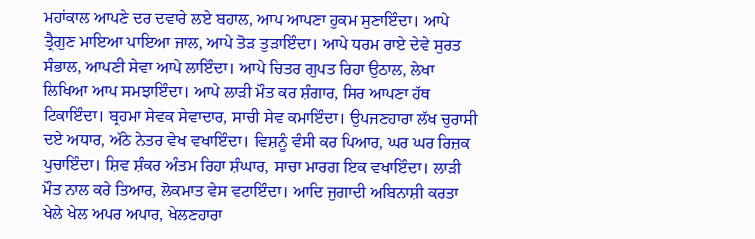ਮਹਾਂਕਾਲ ਆਪਣੇ ਦਰ ਦਵਾਰੇ ਲਏ ਬਹਾਲ, ਆਪ ਆਪਣਾ ਹੁਕਮ ਸੁਣਾਇੰਦਾ। ਆਪੇ ਤ੍ਰੈਗੁਣ ਮਾਇਆ ਪਾਇਆ ਜਾਲ, ਆਪੇ ਤੋੜ ਤੁੜਾਇੰਦਾ। ਆਪੇ ਧਰਮ ਰਾਏ ਦੇਵੇ ਸੁਰਤ ਸੰਭਾਲ, ਆਪਣੀ ਸੇਵਾ ਆਪੇ ਲਾਇੰਦਾ। ਆਪੇ ਚਿਤਰ ਗੁਪਤ ਰਿਹਾ ਉਠਾਲ, ਲੇਖਾ ਲਿਖਿਆ ਆਪ ਸਮਝਾਇੰਦਾ। ਆਪੇ ਲਾੜੀ ਮੌਤ ਕਰ ਸ਼ੰਗਾਰ, ਸਿਰ ਆਪਣਾ ਹੱਥ ਟਿਕਾਇੰਦਾ। ਬ੍ਰਹਮਾ ਸੇਵਕ ਸੇਵਾਦਾਰ, ਸਾਚੀ ਸੇਵ ਕਮਾਇੰਦਾ। ਉਪਜਣਹਾਰਾ ਲੱਖ ਚੁਰਾਸੀ ਦਏ ਅਧਾਰ, ਅੱਠੇ ਨੇਤਰ ਵੇਖ ਵਖਾਇੰਦਾ। ਵਿਸ਼ਨੂੰ ਵੰਸੀ ਕਰ ਪਿਆਰ, ਘਰ ਘਰ ਰਿਜ਼ਕ ਪੁਚਾਇੰਦਾ। ਸ਼ਿਵ ਸ਼ੰਕਰ ਅੰਤਮ ਰਿਹਾ ਸ਼ੰਘਾਰ, ਸਾਚਾ ਮਾਰਗ ਇਕ ਵਖਾਇੰਦਾ। ਲਾੜੀ ਮੌਤ ਨਾਲ ਕਰੇ ਤਿਆਰ, ਲੋਕਮਾਤ ਵੇਸ ਵਟਾਇੰਦਾ। ਆਦਿ ਜੁਗਾਦੀ ਅਬਿਨਾਸ਼ੀ ਕਰਤਾ ਖੇਲੇ ਖੇਲ ਅਪਰ ਅਪਾਰ, ਖੇਲਣਹਾਰਾ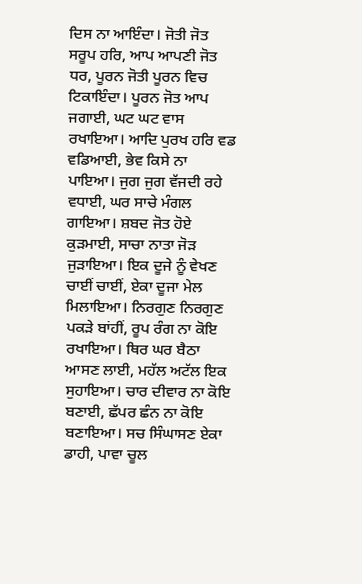ਦਿਸ ਨਾ ਆਇੰਦਾ। ਜੋਤੀ ਜੋਤ ਸਰੂਪ ਹਰਿ, ਆਪ ਆਪਣੀ ਜੋਤ ਧਰ, ਪੂਰਨ ਜੋਤੀ ਪੂਰਨ ਵਿਚ ਟਿਕਾਇੰਦਾ। ਪੂਰਨ ਜੋਤ ਆਪ ਜਗਾਈ, ਘਟ ਘਟ ਵਾਸ ਰਖਾਇਆ। ਆਦਿ ਪੁਰਖ ਹਰਿ ਵਡ ਵਡਿਆਈ, ਭੇਵ ਕਿਸੇ ਨਾ ਪਾਇਆ। ਜੁਗ ਜੁਗ ਵੱਜਦੀ ਰਹੇ ਵਧਾਈ, ਘਰ ਸਾਚੇ ਮੰਗਲ ਗਾਇਆ। ਸ਼ਬਦ ਜੋਤ ਹੋਏ ਕੁੜਮਾਈ, ਸਾਚਾ ਨਾਤਾ ਜੋੜ ਜੁੜਾਇਆ। ਇਕ ਦੂਜੇ ਨੂੰ ਵੇਖਣ ਚਾਈਂ ਚਾਈਂ, ਏਕਾ ਦੂਜਾ ਮੇਲ ਮਿਲਾਇਆ। ਨਿਰਗੁਣ ਨਿਰਗੁਣ ਪਕੜੇ ਬਾਂਹੀਂ, ਰੂਪ ਰੰਗ ਨਾ ਕੋਇ ਰਖਾਇਆ। ਥਿਰ ਘਰ ਬੈਠਾ ਆਸਣ ਲਾਈ, ਮਹੱਲ ਅਟੱਲ ਇਕ ਸੁਹਾਇਆ। ਚਾਰ ਦੀਵਾਰ ਨਾ ਕੋਇ ਬਣਾਈ, ਛੱਪਰ ਛੰਨ ਨਾ ਕੋਇ ਬਣਾਇਆ। ਸਚ ਸਿੰਘਾਸਣ ਏਕਾ ਡਾਹੀ, ਪਾਵਾ ਚੂਲ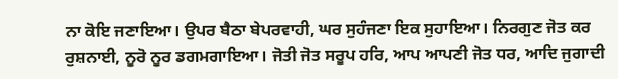ਨਾ ਕੋਇ ਜਣਾਇਆ। ਉਪਰ ਬੈਠਾ ਬੇਪਰਵਾਹੀ, ਘਰ ਸੁਹੰਜਣਾ ਇਕ ਸੁਹਾਇਆ। ਨਿਰਗੁਣ ਜੋਤ ਕਰ ਰੁਸ਼ਨਾਈ, ਨੂਰੋ ਨੂਰ ਡਗਮਗਾਇਆ। ਜੋਤੀ ਜੋਤ ਸਰੂਪ ਹਰਿ, ਆਪ ਆਪਣੀ ਜੋਤ ਧਰ, ਆਦਿ ਜੁਗਾਦੀ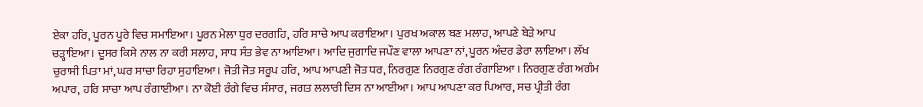ਏਕਾ ਹਰਿ, ਪੂਰਨ ਪੂਰੇ ਵਿਚ ਸਮਾਇਆ। ਪੂਰਨ ਮੇਲਾ ਧੁਰ ਦਰਗਹਿ, ਹਰਿ ਸਾਚੇ ਆਪ ਕਰਾਇਆ। ਪੁਰਖ ਅਕਾਲ ਬਣ ਮਲਾਹ, ਆਪਣੇ ਬੇੜੇ ਆਪ ਚੜ੍ਹਾਇਆ। ਦੂਸਰ ਕਿਸੇ ਨਾਲ ਨਾ ਕਰੀ ਸਲਾਹ, ਸਾਧ ਸੰਤ ਭੇਵ ਨਾ ਆਇਆ। ਆਦਿ ਜੁਗਾਦਿ ਜਪੌਣ ਵਾਲਾ ਆਪਣਾ ਨਾਂ, ਪੂਰਨ ਅੰਦਰ ਡੇਰਾ ਲਾਇਆ। ਲੱਖ ਚੁਰਾਸੀ ਪਿਤਾ ਮਾਂ, ਘਰ ਸਾਚਾ ਰਿਹਾ ਸੁਹਾਇਆ। ਜੋਤੀ ਜੋਤ ਸਰੂਪ ਹਰਿ, ਆਪ ਆਪਣੀ ਜੋਤ ਧਰ, ਨਿਰਗੁਣ ਨਿਰਗੁਣ ਰੰਗ ਰੰਗਾਇਆ । ਨਿਰਗੁਣ ਰੰਗ ਅਗੰਮ ਅਪਾਰ, ਹਰਿ ਸਾਚਾ ਆਪ ਰੰਗਾਈਆ। ਨਾ ਕੋਈ ਰੰਗੇ ਵਿਚ ਸੰਸਾਰ, ਜਗਤ ਲਲਾਰੀ ਦਿਸ ਨਾ ਆਈਆ। ਆਪ ਆਪਣਾ ਕਰ ਪਿਆਰ, ਸਚ ਪ੍ਰੀਤੀ ਰੰਗ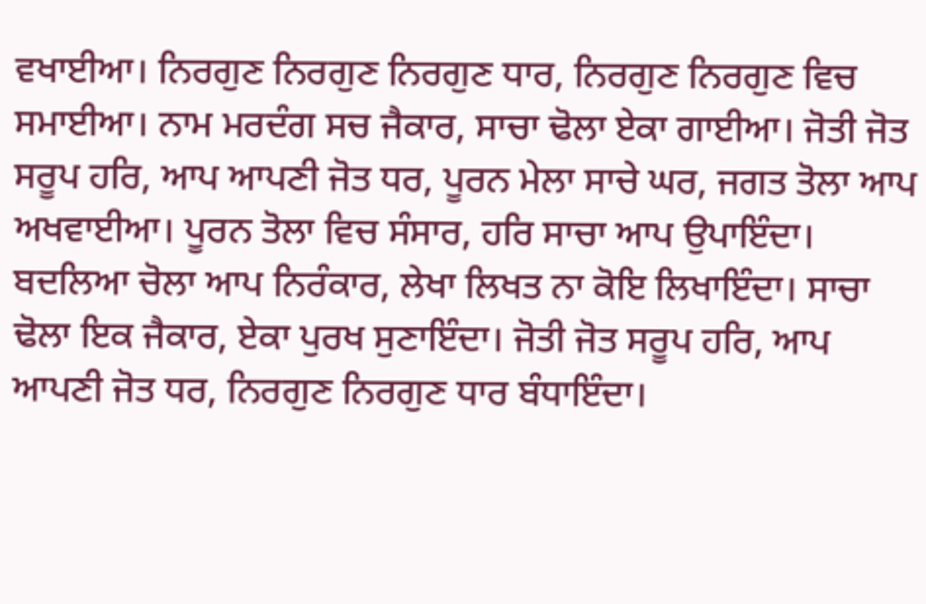ਵਖਾਈਆ। ਨਿਰਗੁਣ ਨਿਰਗੁਣ ਨਿਰਗੁਣ ਧਾਰ, ਨਿਰਗੁਣ ਨਿਰਗੁਣ ਵਿਚ ਸਮਾਈਆ। ਨਾਮ ਮਰਦੰਗ ਸਚ ਜੈਕਾਰ, ਸਾਚਾ ਢੋਲਾ ਏਕਾ ਗਾਈਆ। ਜੋਤੀ ਜੋਤ ਸਰੂਪ ਹਰਿ, ਆਪ ਆਪਣੀ ਜੋਤ ਧਰ, ਪੂਰਨ ਮੇਲਾ ਸਾਚੇ ਘਰ, ਜਗਤ ਤੋਲਾ ਆਪ ਅਖਵਾਈਆ। ਪੂਰਨ ਤੋਲਾ ਵਿਚ ਸੰਸਾਰ, ਹਰਿ ਸਾਚਾ ਆਪ ਉਪਾਇੰਦਾ। ਬਦਲਿਆ ਚੋਲਾ ਆਪ ਨਿਰੰਕਾਰ, ਲੇਖਾ ਲਿਖਤ ਨਾ ਕੋਇ ਲਿਖਾਇੰਦਾ। ਸਾਚਾ ਢੋਲਾ ਇਕ ਜੈਕਾਰ, ਏਕਾ ਪੁਰਖ ਸੁਣਾਇੰਦਾ। ਜੋਤੀ ਜੋਤ ਸਰੂਪ ਹਰਿ, ਆਪ ਆਪਣੀ ਜੋਤ ਧਰ, ਨਿਰਗੁਣ ਨਿਰਗੁਣ ਧਾਰ ਬੰਧਾਇੰਦਾ।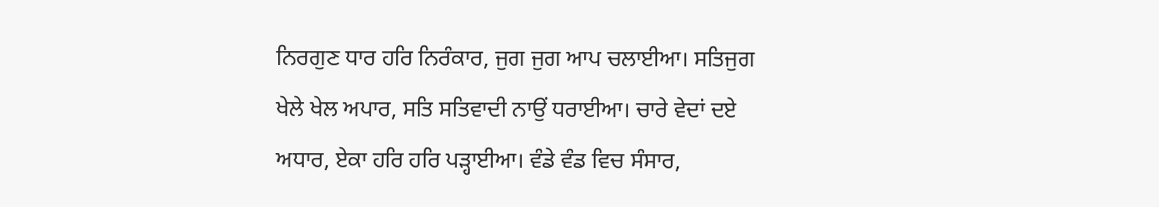ਨਿਰਗੁਣ ਧਾਰ ਹਰਿ ਨਿਰੰਕਾਰ, ਜੁਗ ਜੁਗ ਆਪ ਚਲਾਈਆ। ਸਤਿਜੁਗ ਖੇਲੇ ਖੇਲ ਅਪਾਰ, ਸਤਿ ਸਤਿਵਾਦੀ ਨਾਉਂ ਧਰਾਈਆ। ਚਾਰੇ ਵੇਦਾਂ ਦਏ ਅਧਾਰ, ਏਕਾ ਹਰਿ ਹਰਿ ਪੜ੍ਹਾਈਆ। ਵੰਡੇ ਵੰਡ ਵਿਚ ਸੰਸਾਰ,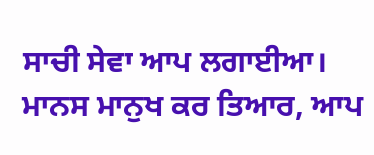ਸਾਚੀ ਸੇਵਾ ਆਪ ਲਗਾਈਆ। ਮਾਨਸ ਮਾਨੁਖ ਕਰ ਤਿਆਰ, ਆਪ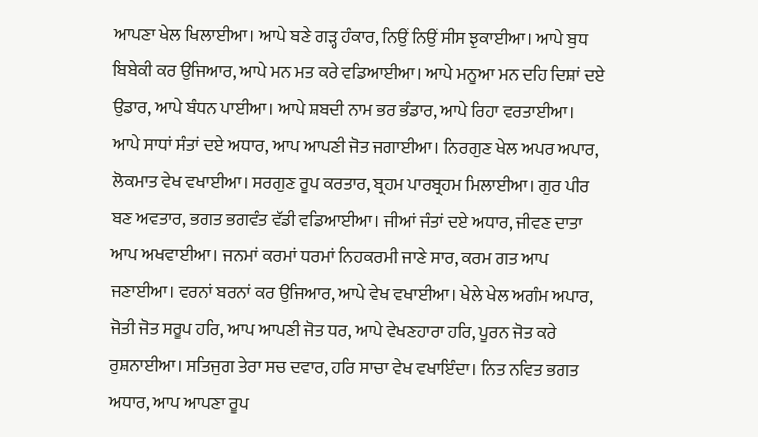ਆਪਣਾ ਖੇਲ ਖਿਲਾਈਆ। ਆਪੇ ਬਣੇ ਗੜ੍ਹ ਹੰਕਾਰ, ਨਿਉਂ ਨਿਉਂ ਸੀਸ ਝੁਕਾਈਆ। ਆਪੇ ਬੁਧ ਬਿਬੇਕੀ ਕਰ ਉਜਿਆਰ, ਆਪੇ ਮਨ ਮਤ ਕਰੇ ਵਡਿਆਈਆ। ਆਪੇ ਮਨੂਆ ਮਨ ਦਹਿ ਦਿਸ਼ਾਂ ਦਏ ਉਡਾਰ, ਆਪੇ ਬੰਧਨ ਪਾਈਆ। ਆਪੇ ਸ਼ਬਦੀ ਨਾਮ ਭਰ ਭੰਡਾਰ, ਆਪੇ ਰਿਹਾ ਵਰਤਾਈਆ। ਆਪੇ ਸਾਧਾਂ ਸੰਤਾਂ ਦਏ ਅਧਾਰ, ਆਪ ਆਪਣੀ ਜੋਤ ਜਗਾਈਆ। ਨਿਰਗੁਣ ਖੇਲ ਅਪਰ ਅਪਾਰ, ਲੋਕਮਾਤ ਵੇਖ ਵਖਾਈਆ। ਸਰਗੁਣ ਰੂਪ ਕਰਤਾਰ, ਬ੍ਰਹਮ ਪਾਰਬ੍ਰਹਮ ਮਿਲਾਈਆ। ਗੁਰ ਪੀਰ ਬਣ ਅਵਤਾਰ, ਭਗਤ ਭਗਵੰਤ ਵੱਡੀ ਵਡਿਆਈਆ। ਜੀਆਂ ਜੰਤਾਂ ਦਏ ਅਧਾਰ, ਜੀਵਣ ਦਾਤਾ ਆਪ ਅਖਵਾਈਆ। ਜਨਮਾਂ ਕਰਮਾਂ ਧਰਮਾਂ ਨਿਹਕਰਮੀ ਜਾਣੇ ਸਾਰ, ਕਰਮ ਗਤ ਆਪ ਜਣਾਈਆ। ਵਰਨਾਂ ਬਰਨਾਂ ਕਰ ਉਜਿਆਰ, ਆਪੇ ਵੇਖ ਵਖਾਈਆ। ਖੇਲੇ ਖੇਲ ਅਗੰਮ ਅਪਾਰ, ਜੋਤੀ ਜੋਤ ਸਰੂਪ ਹਰਿ, ਆਪ ਆਪਣੀ ਜੋਤ ਧਰ, ਆਪੇ ਵੇਖਣਹਾਰਾ ਹਰਿ, ਪੂਰਨ ਜੋਤ ਕਰੇ ਰੁਸ਼ਨਾਈਆ। ਸਤਿਜੁਗ ਤੇਰਾ ਸਚ ਦਵਾਰ, ਹਰਿ ਸਾਚਾ ਵੇਖ ਵਖਾਇੰਦਾ। ਨਿਤ ਨਵਿਤ ਭਗਤ ਅਧਾਰ, ਆਪ ਆਪਣਾ ਰੂਪ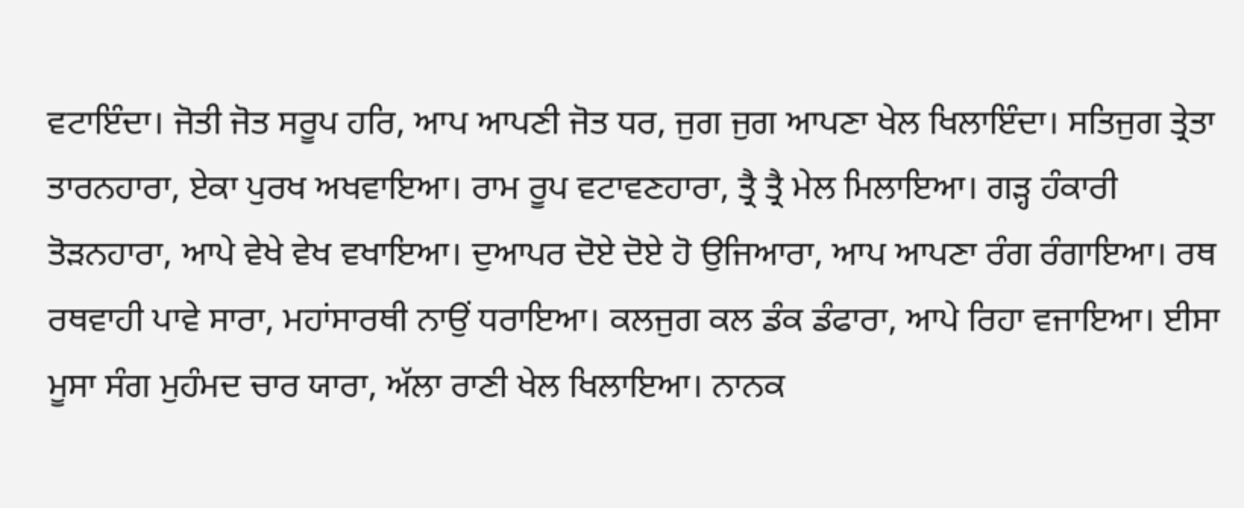ਵਟਾਇੰਦਾ। ਜੋਤੀ ਜੋਤ ਸਰੂਪ ਹਰਿ, ਆਪ ਆਪਣੀ ਜੋਤ ਧਰ, ਜੁਗ ਜੁਗ ਆਪਣਾ ਖੇਲ ਖਿਲਾਇੰਦਾ। ਸਤਿਜੁਗ ਤ੍ਰੇਤਾ ਤਾਰਨਹਾਰਾ, ਏਕਾ ਪੁਰਖ ਅਖਵਾਇਆ। ਰਾਮ ਰੂਪ ਵਟਾਵਣਹਾਰਾ, ਤ੍ਰੈ ਤ੍ਰੈ ਮੇਲ ਮਿਲਾਇਆ। ਗੜ੍ਹ ਹੰਕਾਰੀ ਤੋੜਨਹਾਰਾ, ਆਪੇ ਵੇਖੇ ਵੇਖ ਵਖਾਇਆ। ਦੁਆਪਰ ਦੋਏ ਦੋਏ ਹੋ ਉਜਿਆਰਾ, ਆਪ ਆਪਣਾ ਰੰਗ ਰੰਗਾਇਆ। ਰਥ ਰਥਵਾਹੀ ਪਾਵੇ ਸਾਰਾ, ਮਹਾਂਸਾਰਥੀ ਨਾਉਂ ਧਰਾਇਆ। ਕਲਜੁਗ ਕਲ ਡੰਕ ਡੰਫਾਰਾ, ਆਪੇ ਰਿਹਾ ਵਜਾਇਆ। ਈਸਾ ਮੂਸਾ ਸੰਗ ਮੁਹੰਮਦ ਚਾਰ ਯਾਰਾ, ਅੱਲਾ ਰਾਣੀ ਖੇਲ ਖਿਲਾਇਆ। ਨਾਨਕ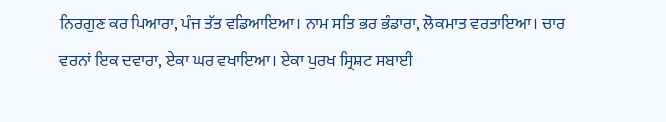ਨਿਰਗੁਣ ਕਰ ਪਿਆਰਾ, ਪੰਜ ਤੱਤ ਵਡਿਆਇਆ। ਨਾਮ ਸਤਿ ਭਰ ਭੰਡਾਰਾ, ਲੋਕਮਾਤ ਵਰਤਾਇਆ। ਚਾਰ ਵਰਨਾਂ ਇਕ ਦਵਾਰਾ, ਏਕਾ ਘਰ ਵਖਾਇਆ। ਏਕਾ ਪੁਰਖ ਸ੍ਰਿਸ਼ਟ ਸਬਾਈ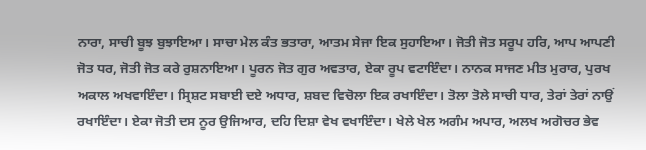ਨਾਰਾ, ਸਾਚੀ ਬੂਝ ਬੁਝਾਇਆ। ਸਾਚਾ ਮੇਲ ਕੰਤ ਭਤਾਰਾ, ਆਤਮ ਸੇਜਾ ਇਕ ਸੁਹਾਇਆ। ਜੋਤੀ ਜੋਤ ਸਰੂਪ ਹਰਿ, ਆਪ ਆਪਣੀ ਜੋਤ ਧਰ, ਜੋਤੀ ਜੋਤ ਕਰੇ ਰੁਸ਼ਨਾਇਆ। ਪੂਰਨ ਜੋਤ ਗੁਰ ਅਵਤਾਰ, ਏਕਾ ਰੂਪ ਵਟਾਇੰਦਾ। ਨਾਨਕ ਸਾਜਣ ਮੀਤ ਮੁਰਾਰ, ਪੁਰਖ ਅਕਾਲ ਅਖਵਾਇੰਦਾ। ਸ੍ਰਿਸ਼ਟ ਸਬਾਈ ਦਏ ਅਧਾਰ, ਸ਼ਬਦ ਵਿਚੋਲਾ ਇਕ ਰਖਾਇੰਦਾ। ਤੋਲਾ ਤੋਲੇ ਸਾਚੀ ਧਾਰ, ਤੇਰਾਂ ਤੇਰਾਂ ਨਾਉਂ ਰਖਾਇੰਦਾ। ਏਕਾ ਜੋਤੀ ਦਸ ਨੂਰ ਉਜਿਆਰ, ਦਹਿ ਦਿਸ਼ਾ ਵੇਖ ਵਖਾਇੰਦਾ। ਖੇਲੇ ਖੇਲ ਅਗੰਮ ਅਪਾਰ, ਅਲਖ ਅਗੋਚਰ ਭੇਵ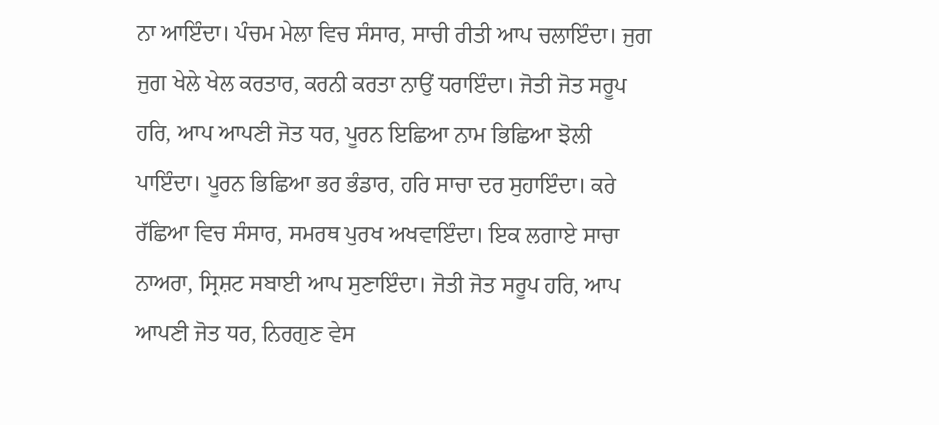ਨਾ ਆਇੰਦਾ। ਪੰਚਮ ਮੇਲਾ ਵਿਚ ਸੰਸਾਰ, ਸਾਚੀ ਰੀਤੀ ਆਪ ਚਲਾਇੰਦਾ। ਜੁਗ ਜੁਗ ਖੇਲੇ ਖੇਲ ਕਰਤਾਰ, ਕਰਨੀ ਕਰਤਾ ਨਾਉਂ ਧਰਾਇੰਦਾ। ਜੋਤੀ ਜੋਤ ਸਰੂਪ ਹਰਿ, ਆਪ ਆਪਣੀ ਜੋਤ ਧਰ, ਪੂਰਨ ਇਛਿਆ ਨਾਮ ਭਿਛਿਆ ਝੋਲੀ ਪਾਇੰਦਾ। ਪੂਰਨ ਭਿਛਿਆ ਭਰ ਭੰਡਾਰ, ਹਰਿ ਸਾਚਾ ਦਰ ਸੁਹਾਇੰਦਾ। ਕਰੇ ਰੱਛਿਆ ਵਿਚ ਸੰਸਾਰ, ਸਮਰਥ ਪੁਰਖ ਅਖਵਾਇੰਦਾ। ਇਕ ਲਗਾਏ ਸਾਚਾ ਨਾਅਰਾ, ਸ੍ਰਿਸ਼ਟ ਸਬਾਈ ਆਪ ਸੁਣਾਇੰਦਾ। ਜੋਤੀ ਜੋਤ ਸਰੂਪ ਹਰਿ, ਆਪ ਆਪਣੀ ਜੋਤ ਧਰ, ਨਿਰਗੁਣ ਵੇਸ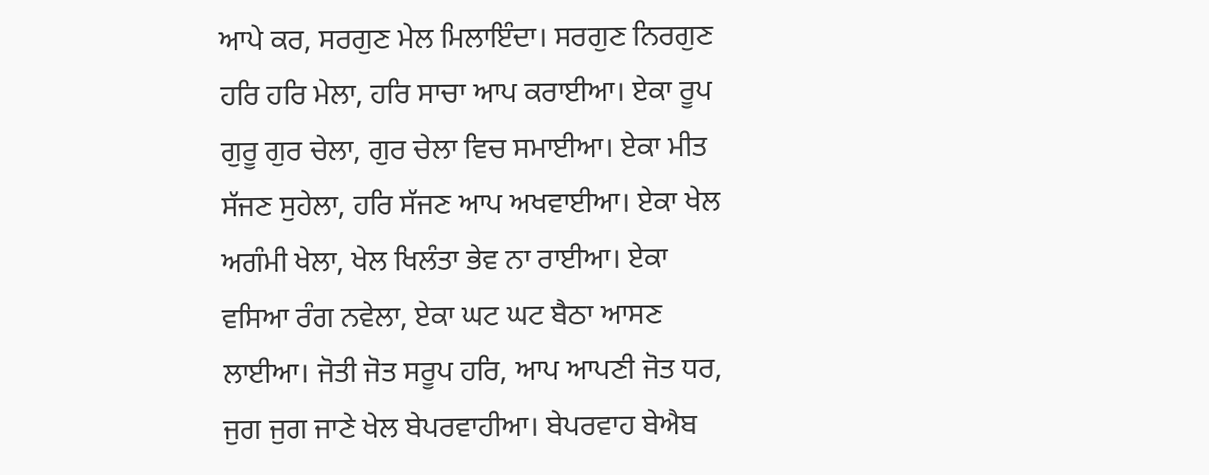ਆਪੇ ਕਰ, ਸਰਗੁਣ ਮੇਲ ਮਿਲਾਇੰਦਾ। ਸਰਗੁਣ ਨਿਰਗੁਣ ਹਰਿ ਹਰਿ ਮੇਲਾ, ਹਰਿ ਸਾਚਾ ਆਪ ਕਰਾਈਆ। ਏਕਾ ਰੂਪ ਗੁਰੂ ਗੁਰ ਚੇਲਾ, ਗੁਰ ਚੇਲਾ ਵਿਚ ਸਮਾਈਆ। ਏਕਾ ਮੀਤ ਸੱਜਣ ਸੁਹੇਲਾ, ਹਰਿ ਸੱਜਣ ਆਪ ਅਖਵਾਈਆ। ਏਕਾ ਖੇਲ ਅਗੰਮੀ ਖੇਲਾ, ਖੇਲ ਖਿਲੰਤਾ ਭੇਵ ਨਾ ਰਾਈਆ। ਏਕਾ ਵਸਿਆ ਰੰਗ ਨਵੇਲਾ, ਏਕਾ ਘਟ ਘਟ ਬੈਠਾ ਆਸਣ ਲਾਈਆ। ਜੋਤੀ ਜੋਤ ਸਰੂਪ ਹਰਿ, ਆਪ ਆਪਣੀ ਜੋਤ ਧਰ, ਜੁਗ ਜੁਗ ਜਾਣੇ ਖੇਲ ਬੇਪਰਵਾਹੀਆ। ਬੇਪਰਵਾਹ ਬੇਐਬ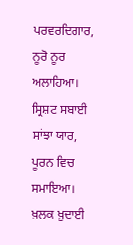ਪਰਵਰਦਿਗਾਰ, ਨੂਰੋ ਨੂਰ ਅਲਾਹਿਆ। ਸ੍ਰਿਸ਼ਟ ਸਬਾਈ ਸਾਂਝਾ ਯਾਰ, ਪੂਰਨ ਵਿਚ ਸਮਾਇਆ। ਖ਼ਲਕ ਖ਼ੁਦਾਈ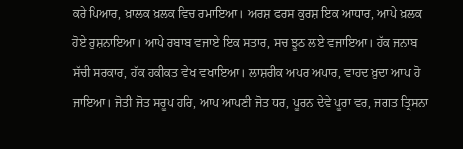ਕਰੇ ਪਿਆਰ, ਖ਼ਾਲਕ ਖ਼ਲਕ ਵਿਚ ਰਮਾਇਆ। ਅਰਸ਼ ਫਰਸ ਕੁਰਸ਼ ਇਕ ਆਧਾਰ, ਆਪੇ ਖ਼ਲਕ ਹੋਏ ਰੁਸ਼ਨਾਇਆ। ਆਪੇ ਰਬਾਬ ਵਜਾਏ ਇਕ ਸਤਾਰ, ਸਚ ਝੂਠ ਲਏ ਵਜਾਇਆ। ਹੱਕ ਜਨਾਬ ਸੱਚੀ ਸਰਕਾਰ, ਹੱਕ ਹਕੀਕਤ ਵੇਖ ਵਖਾਇਆ। ਲਾਸ਼ਰੀਕ ਅਪਰ ਅਪਾਰ, ਵਾਹਦ ਖ਼ੁਦਾ ਆਪ ਹੋ ਜਾਇਆ। ਜੋਤੀ ਜੋਤ ਸਰੂਪ ਹਰਿ, ਆਪ ਆਪਣੀ ਜੋਤ ਧਰ, ਪੂਰਨ ਦੇਵੇ ਪੂਰਾ ਵਰ, ਜਗਤ ਤ੍ਰਿਸਨਾ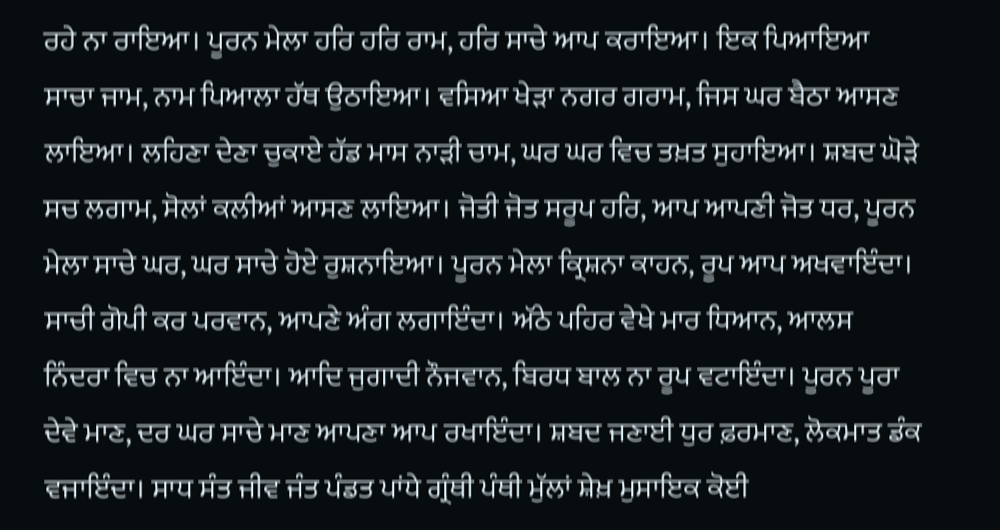ਰਹੇ ਨਾ ਰਾਇਆ। ਪੂਰਨ ਮੇਲਾ ਹਰਿ ਹਰਿ ਰਾਮ, ਹਰਿ ਸਾਚੇ ਆਪ ਕਰਾਇਆ। ਇਕ ਪਿਆਇਆ ਸਾਚਾ ਜਾਮ, ਨਾਮ ਪਿਆਲਾ ਹੱਥ ਉਠਾਇਆ। ਵਸਿਆ ਖੇੜਾ ਨਗਰ ਗਰਾਮ, ਜਿਸ ਘਰ ਬੈਠਾ ਆਸਣ ਲਾਇਆ। ਲਹਿਣਾ ਦੇਣਾ ਚੁਕਾਏ ਹੱਡ ਮਾਸ ਨਾੜੀ ਚਾਮ, ਘਰ ਘਰ ਵਿਚ ਤਖ਼ਤ ਸੁਹਾਇਆ। ਸ਼ਬਦ ਘੋੜੇ ਸਚ ਲਗਾਮ, ਸੋਲਾਂ ਕਲੀਆਂ ਆਸਣ ਲਾਇਆ। ਜੋਤੀ ਜੋਤ ਸਰੂਪ ਹਰਿ, ਆਪ ਆਪਣੀ ਜੋਤ ਧਰ, ਪੂਰਨ ਮੇਲਾ ਸਾਚੇ ਘਰ, ਘਰ ਸਾਚੇ ਹੋਏ ਰੁਸ਼ਨਾਇਆ। ਪੂਰਨ ਮੇਲਾ ਕ੍ਰਿਸ਼ਨਾ ਕਾਹਨ, ਰੂਪ ਆਪ ਅਖਵਾਇੰਦਾ। ਸਾਚੀ ਗੋਪੀ ਕਰ ਪਰਵਾਨ, ਆਪਣੇ ਅੰਗ ਲਗਾਇੰਦਾ। ਅੱਠੇ ਪਹਿਰ ਵੇਖੇ ਮਾਰ ਧਿਆਨ, ਆਲਸ ਨਿੰਦਰਾ ਵਿਚ ਨਾ ਆਇੰਦਾ। ਆਦਿ ਜੁਗਾਦੀ ਨੌਜਵਾਨ, ਬਿਰਧ ਬਾਲ ਨਾ ਰੂਪ ਵਟਾਇੰਦਾ। ਪੂਰਨ ਪੂਰਾ ਦੇਵੇ ਮਾਣ, ਦਰ ਘਰ ਸਾਚੇ ਮਾਣ ਆਪਣਾ ਆਪ ਰਖਾਇੰਦਾ। ਸ਼ਬਦ ਜਣਾਈ ਧੁਰ ਫ਼ਰਮਾਣ, ਲੋਕਮਾਤ ਡੰਕ ਵਜਾਇੰਦਾ। ਸਾਧ ਸੰਤ ਜੀਵ ਜੰਤ ਪੰਡਤ ਪਾਂਧੇ ਗ੍ਰੰਥੀ ਪੰਥੀ ਮੁੱਲਾਂ ਸ਼ੇਖ਼ ਮੁਸਾਇਕ ਕੋਈ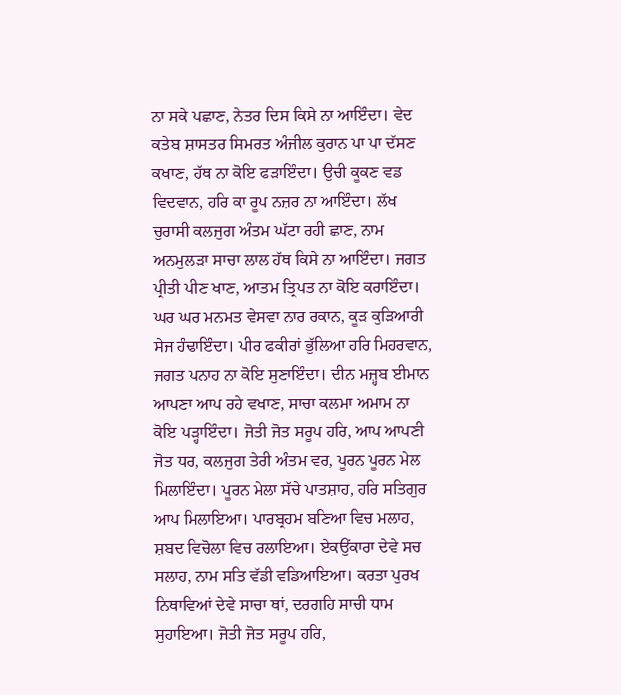ਨਾ ਸਕੇ ਪਛਾਣ, ਨੇਤਰ ਦਿਸ ਕਿਸੇ ਨਾ ਆਇੰਦਾ। ਵੇਦ ਕਤੇਬ ਸ਼ਾਸਤਰ ਸਿਮਰਤ ਅੰਜੀਲ ਕੁਰਾਨ ਪਾ ਪਾ ਦੱਸਣ  ਕਖਾਣ, ਹੱਥ ਨਾ ਕੋਇ ਫੜਾਇੰਦਾ। ਉਚੀ ਕੂਕਣ ਵਡ ਵਿਦਵਾਨ, ਹਰਿ ਕਾ ਰੂਪ ਨਜ਼ਰ ਨਾ ਆਇੰਦਾ। ਲੱਖ ਚੁਰਾਸੀ ਕਲਜੁਗ ਅੰਤਮ ਘੱਟਾ ਰਹੀ ਛਾਣ, ਨਾਮ ਅਨਮੁਲੜਾ ਸਾਚਾ ਲਾਲ ਹੱਥ ਕਿਸੇ ਨਾ ਆਇੰਦਾ। ਜਗਤ ਪ੍ਰੀਤੀ ਪੀਣ ਖਾਣ, ਆਤਮ ਤ੍ਰਿਪਤ ਨਾ ਕੋਇ ਕਰਾਇੰਦਾ। ਘਰ ਘਰ ਮਨਮਤ ਵੇਸਵਾ ਨਾਰ ਰਕਾਨ, ਕੂੜ ਕੁੜਿਆਰੀ ਸੇਜ ਹੰਢਾਇੰਦਾ। ਪੀਰ ਫਕੀਰਾਂ ਭੁੱਲਿਆ ਹਰਿ ਮਿਹਰਵਾਨ, ਜਗਤ ਪਨਾਹ ਨਾ ਕੋਇ ਸੁਣਾਇੰਦਾ। ਦੀਨ ਮਜ਼੍ਹਬ ਈਮਾਨ ਆਪਣਾ ਆਪ ਰਹੇ ਵਖਾਣ, ਸਾਚਾ ਕਲਮਾ ਅਮਾਮ ਨਾ ਕੋਇ ਪੜ੍ਹਾਇੰਦਾ। ਜੋਤੀ ਜੋਤ ਸਰੂਪ ਹਰਿ, ਆਪ ਆਪਣੀ ਜੋਤ ਧਰ, ਕਲਜੁਗ ਤੇਰੀ ਅੰਤਮ ਵਰ, ਪੂਰਨ ਪੂਰਨ ਮੇਲ ਮਿਲਾਇੰਦਾ। ਪੂਰਨ ਮੇਲਾ ਸੱਚੇ ਪਾਤਸ਼ਾਹ, ਹਰਿ ਸਤਿਗੁਰ ਆਪ ਮਿਲਾਇਆ। ਪਾਰਬ੍ਰਹਮ ਬਣਿਆ ਵਿਚ ਮਲਾਹ, ਸ਼ਬਦ ਵਿਚੋਲਾ ਵਿਚ ਰਲਾਇਆ। ਏਕਉਂਕਾਰਾ ਦੇਵੇ ਸਚ ਸਲਾਹ, ਨਾਮ ਸਤਿ ਵੱਡੀ ਵਡਿਆਇਆ। ਕਰਤਾ ਪੁਰਖ ਨਿਥਾਵਿਆਂ ਦੇਵੇ ਸਾਚਾ ਥਾਂ, ਦਰਗਹਿ ਸਾਚੀ ਧਾਮ ਸੁਹਾਇਆ। ਜੋਤੀ ਜੋਤ ਸਰੂਪ ਹਰਿ,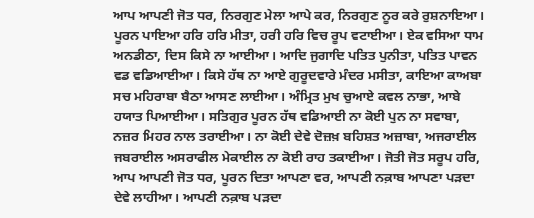ਆਪ ਆਪਣੀ ਜੋਤ ਧਰ, ਨਿਰਗੁਣ ਮੇਲਾ ਆਪੇ ਕਰ, ਨਿਰਗੁਣ ਨੂਰ ਕਰੇ ਰੁਸ਼ਨਾਇਆ। ਪੂਰਨ ਪਾਇਆ ਹਰਿ ਹਰਿ ਮੀਤਾ, ਹਰੀ ਹਰਿ ਵਿਚ ਰੂਪ ਵਟਾਈਆ। ਏਕ ਵਸਿਆ ਧਾਮ ਅਨਡੀਠਾ, ਦਿਸ ਕਿਸੇ ਨਾ ਆਈਆ। ਆਦਿ ਜੁਗਾਦਿ ਪਤਿਤ ਪੁਨੀਤਾ, ਪਤਿਤ ਪਾਵਨ ਵਡ ਵਡਿਆਈਆ। ਕਿਸੇ ਹੱਥ ਨਾ ਆਏ ਗੁਰੂਦਵਾਰੇ ਮੰਦਰ ਮਸੀਤਾ, ਕਾਇਆ ਕਾਅਬਾ ਸਚ ਮਹਿਰਾਬਾ ਬੈਠਾ ਆਸਣ ਲਾਈਆ। ਅੰਮ੍ਰਿਤ ਮੁਖ ਚੁਆਏ ਕਵਲ ਨਾਭਾ, ਆਬੇ ਹਯਾਤ ਪਿਆਈਆ। ਸਤਿਗੁਰ ਪੂਰਨ ਹੱਥ ਵਡਿਆਈ ਨਾ ਕੋਈ ਪੁਨ ਨਾ ਸਵਾਬਾ, ਨਜ਼ਰ ਮਿਹਰ ਨਾਲ ਤਰਾਈਆ। ਨਾ ਕੋਈ ਦੇਵੇ ਦੋਜ਼ਖ਼ ਬਹਿਸ਼ਤ ਅਜ਼ਾਬਾ, ਅਜਰਾਈਲ ਜਬਰਾਈਲ ਅਸਰਾਫੀਲ ਮੇਕਾਈਲ ਨਾ ਕੋਈ ਰਾਹ ਤਕਾਈਆ। ਜੋਤੀ ਜੋਤ ਸਰੂਪ ਹਰਿ, ਆਪ ਆਪਣੀ ਜੋਤ ਧਰ, ਪੂਰਨ ਦਿਤਾ ਆਪਣਾ ਵਰ, ਆਪਣੀ ਨਕ਼ਾਬ ਆਪਣਾ ਪੜਦਾ ਦੇਵੇ ਲਾਹੀਆ। ਆਪਣੀ ਨਕ਼ਾਬ ਪੜਦਾ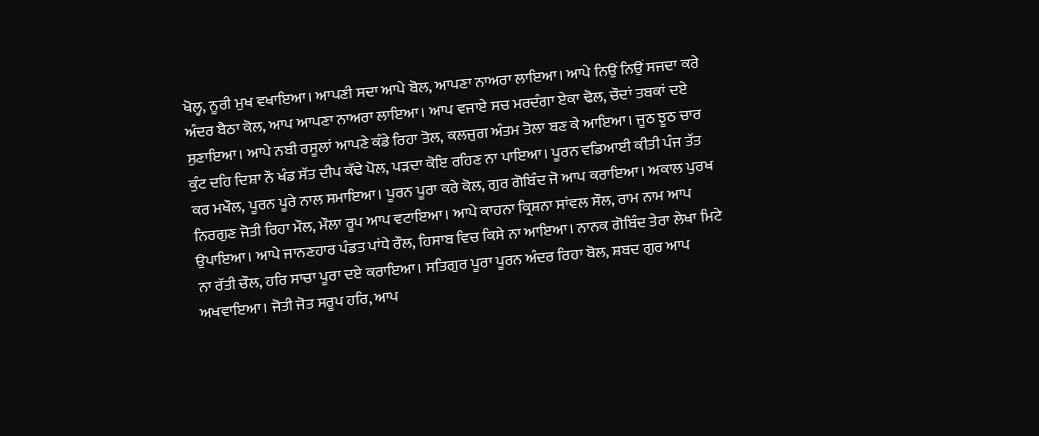ਖੋਲ੍ਹ, ਨੂਰੀ ਮੁਖ ਵਖਾਇਆ। ਆਪਣੀ ਸਦਾ ਆਪੇ ਬੋਲ, ਆਪਣਾ ਨਾਅਰਾ ਲਾਇਆ। ਆਪੇ ਨਿਉਂ ਨਿਉਂ ਸਜਦਾ ਕਰੇ ਅੰਦਰ ਬੈਠਾ ਕੋਲ, ਆਪ ਆਪਣਾ ਨਾਅਰਾ ਲਾਇਆ। ਆਪ ਵਜਾਏ ਸਚ ਮਰਦੰਗਾ ਏਕਾ ਢੋਲ, ਚੌਦਾਂ ਤਬਕਾਂ ਦਏ ਸੁਣਾਇਆ। ਆਪੇ ਨਬੀ ਰਸੂਲਾਂ ਆਪਣੇ ਕੰਡੇ ਰਿਹਾ ਤੋਲ, ਕਲਜੁਗ ਅੰਤਮ ਤੋਲਾ ਬਣ ਕੇ ਆਇਆ। ਜੂਠ ਝੂਠ ਚਾਰ ਕੁੰਟ ਦਹਿ ਦਿਸ਼ਾ ਨੌ ਖੰਡ ਸੱਤ ਦੀਪ ਕੱਢੇ ਪੋਲ, ਪੜਦਾ ਕੋਇ ਰਹਿਣ ਨਾ ਪਾਇਆ। ਪੂਰਨ ਵਡਿਆਈ ਕੀਤੀ ਪੰਜ ਤੱਤ ਕਰ ਮਖੌਲ, ਪੂਰਨ ਪੂਰੇ ਨਾਲ ਸਮਾਇਆ। ਪੂਰਨ ਪੂਰਾ ਕਰੇ ਕੋਲ, ਗੁਰ ਗੋਬਿੰਦ ਜੋ ਆਪ ਕਰਾਇਆ। ਅਕਾਲ ਪੁਰਖ ਨਿਰਗੁਣ ਜੋਤੀ ਰਿਹਾ ਮੌਲ, ਮੌਲਾ ਰੂਪ ਆਪ ਵਟਾਇਆ। ਆਪੇ ਕਾਹਨਾ ਕ੍ਰਿਸ਼ਨਾ ਸਾਂਵਲ ਸੌਲ, ਰਾਮ ਨਾਮ ਆਪ ਉਪਾਇਆ। ਆਪੇ ਜਾਨਣਹਾਰ ਪੰਡਤ ਪਾਂਧੇ ਰੌਲ, ਹਿਸਾਬ ਵਿਚ ਕਿਸੇ ਨਾ ਆਇਆ। ਨਾਨਕ ਗੋਬਿੰਦ ਤੇਰਾ ਲੇਖਾ ਮਿਟੇ ਨਾ ਰੱਤੀ ਚੌਲ, ਹਰਿ ਸਾਚਾ ਪੂਰਾ ਦਏ ਕਰਾਇਆ। ਸਤਿਗੁਰ ਪੂਰਾ ਪੂਰਨ ਅੰਦਰ ਰਿਹਾ ਬੋਲ, ਸ਼ਬਦ ਗੁਰ ਆਪ ਅਖਵਾਇਆ। ਜੋਤੀ ਜੋਤ ਸਰੂਪ ਹਰਿ, ਆਪ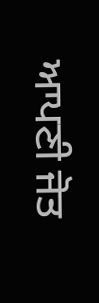ਆਪਣੀ ਜੋਤ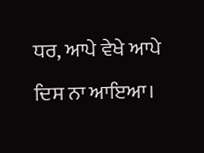ਧਰ, ਆਪੇ ਵੇਖੇ ਆਪੇ ਦਿਸ ਨਾ ਆਇਆ।